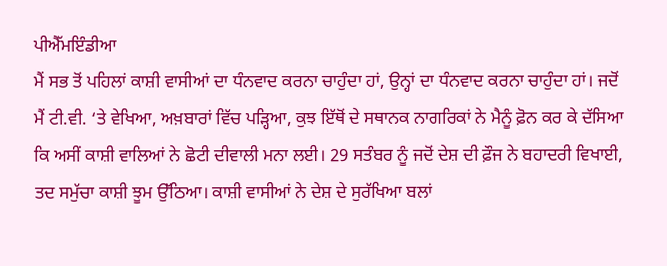ਪੀਐੱਮਇੰਡੀਆ
ਮੈਂ ਸਭ ਤੋਂ ਪਹਿਲਾਂ ਕਾਸ਼ੀ ਵਾਸੀਆਂ ਦਾ ਧੰਨਵਾਦ ਕਰਨਾ ਚਾਹੁੰਦਾ ਹਾਂ, ਉਨ੍ਹਾਂ ਦਾ ਧੰਨਵਾਦ ਕਰਨਾ ਚਾਹੁੰਦਾ ਹਾਂ। ਜਦੋਂ ਮੈਂ ਟੀ.ਵੀ. ‘ਤੇ ਵੇਖਿਆ, ਅਖ਼ਬਾਰਾਂ ਵਿੱਚ ਪੜ੍ਹਿਆ, ਕੁਝ ਇੱਥੋਂ ਦੇ ਸਥਾਨਕ ਨਾਗਰਿਕਾਂ ਨੇ ਮੈਨੂੰ ਫ਼ੋਨ ਕਰ ਕੇ ਦੱਸਿਆ ਕਿ ਅਸੀਂ ਕਾਸ਼ੀ ਵਾਲਿਆਂ ਨੇ ਛੋਟੀ ਦੀਵਾਲੀ ਮਨਾ ਲਈ। 29 ਸਤੰਬਰ ਨੂੰ ਜਦੋਂ ਦੇਸ਼ ਦੀ ਫ਼ੌਜ ਨੇ ਬਹਾਦਰੀ ਵਿਖਾਈ, ਤਦ ਸਮੁੱਚਾ ਕਾਸ਼ੀ ਝੂਮ ਉੱਠਿਆ। ਕਾਸ਼ੀ ਵਾਸੀਆਂ ਨੇ ਦੇਸ਼ ਦੇ ਸੁਰੱਖਿਆ ਬਲਾਂ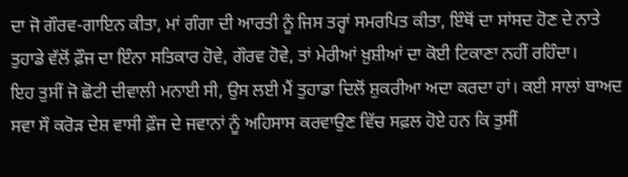ਦਾ ਜੋ ਗੌਰਵ-ਗਾਇਨ ਕੀਤਾ, ਮਾਂ ਗੰਗਾ ਦੀ ਆਰਤੀ ਨੂੰ ਜਿਸ ਤਰ੍ਹਾਂ ਸਮਰਪਿਤ ਕੀਤਾ, ਇੰਥੋਂ ਦਾ ਸਾਂਸਦ ਹੋਣ ਦੇ ਨਾਤੇ ਤੁਹਾਡੇ ਵੱਲੋਂ ਫ਼ੌਜ ਦਾ ਇੰਨਾ ਸਤਿਕਾਰ ਹੋਵੇ, ਗੌਰਵ ਹੋਵੇ, ਤਾਂ ਮੇਰੀਆਂ ਖ਼ੁਸ਼ੀਆਂ ਦਾ ਕੋਈ ਟਿਕਾਣਾ ਨਹੀਂ ਰਹਿੰਦਾ।
ਇਹ ਤੁਸੀਂ ਜੋ ਛੋਟੀ ਦੀਵਾਲੀ ਮਨਾਈ ਸੀ, ਉਸ ਲਈ ਮੈਂ ਤੁਹਾਡਾ ਦਿਲੋਂ ਸ਼ੁਕਰੀਆ ਅਦਾ ਕਰਦਾ ਹਾਂ। ਕਈ ਸਾਲਾਂ ਬਾਅਦ ਸਵਾ ਸੌ ਕਰੋੜ ਦੇਸ਼ ਵਾਸੀ ਫ਼ੌਜ ਦੇ ਜਵਾਨਾਂ ਨੂੰ ਅਹਿਸਾਸ ਕਰਵਾਉਣ ਵਿੱਚ ਸਫ਼ਲ ਹੋਏ ਹਨ ਕਿ ਤੁਸੀਂ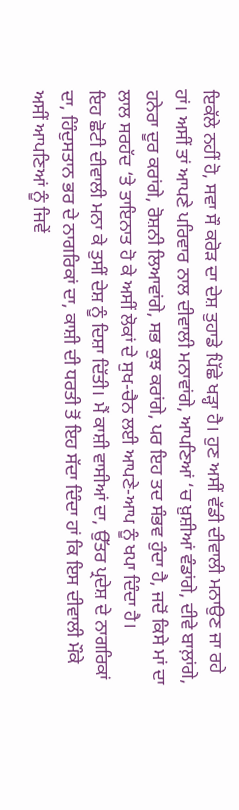ਇਕੱਲੇ ਨਹੀਂ ਹੋ, ਸਵਾ ਸੌ ਕਰੋੜ ਦਾ ਦੇਸ਼ ਤੁਹਾਡੇ ਪਿੱਛੇ ਖੜ੍ਹਾ ਹੈ। ਹੁਣ ਅਸੀਂ ਵੱਡੀ ਦੀਵਾਲੀ ਮਨਾਉਣ ਜਾ ਰਹੇ ਹਾਂ। ਅਸੀਂ ਤਾਂ ਆਪਣੇ ਪਰਿਵਾਰ ਨਾਲ ਦੀਵਾਲੀ ਮਨਾਵਾਂਗੇ, ਆਪਣਿਆਂ ‘ਚ ਖ਼ੁਸ਼ੀਆਂ ਵੰਡਾਂਗੇ, ਦੀਵੇ ਬਾਲ਼ਾਂਗੇ, ਹਨੇਰਾ ਦੂਰ ਕਰਾਂਗੇ, ਰੋਸ਼ਨੀ ਲਿਆਵਾਂਗੇ, ਸਭ ਕੁਝ ਕਰਾਂਗੇ, ਪਰ ਇਹ ਤਦ ਸੰਭਵ ਹੁੰਦਾ ਹੈ, ਜਦੋਂ ਕਿਸੇ ਮਾਂ ਦਾ ਲਾਲ ਸਰਹੱਦ ‘ਤੇ ਤਾਇਨਾਤ ਹੋ ਕੇ ਅਸੀਂ ਲੋਕਾਂ ਦੇ ਸੁਖ-ਚੈਨ ਲਈ ਆਪਣੇ-ਆਪ ਨੂੰ ਖਪਾ ਦਿੰਦਾ ਹੈ।
ਇਹ ਛੋਟੀ ਦੀਵਾਲੀ ਮਨਾ ਕੇ ਤੁਸੀਂ ਦੇਸ਼ ਨੂੰ ਦਿਸ਼ਾ ਦਿੱਤੀ। ਮੈਂ ਕਾਸ਼ੀ ਵਾਸੀਆਂ ਦਾ, ਉੱਤਰ ਪ੍ਰਦੇਸ਼ ਦੇ ਨਾਗਰਿਕਾਂ ਦਾ, ਹਿੰਦੁਸਤਾਨ ਭਰ ਦੇ ਨਾਗਰਿਕਾਂ ਦਾ, ਕਾਸ਼ੀ ਦੀ ਧਰਤੀ ਤੋਂ ਇਹ ਸੱਦਾ ਦਿੰਦਾ ਹਾਂ ਕਿ ਇਸ ਦੀਵਾਲੀ ਮੌਕੇ ਅਸੀਂ ਆਪਣਿਆਂ ਨੂੰ ਜਿਵੇਂ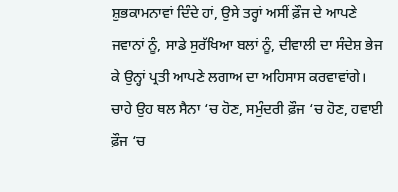ਸ਼ੁਭਕਾਮਨਾਵਾਂ ਦਿੰਦੇ ਹਾਂ, ਉਸੇ ਤਰ੍ਹਾਂ ਅਸੀਂ ਫ਼ੌਜ ਦੇ ਆਪਣੇ ਜਵਾਨਾਂ ਨੂੰ, ਸਾਡੇ ਸੁਰੱਖਿਆ ਬਲਾਂ ਨੂੰ, ਦੀਵਾਲੀ ਦਾ ਸੰਦੇਸ਼ ਭੇਜ ਕੇ ਉਨ੍ਹਾਂ ਪ੍ਰਤੀ ਆਪਣੇ ਲਗਾਅ ਦਾ ਅਹਿਸਾਸ ਕਰਵਾਵਾਂਗੇ। ਚਾਹੇ ਉਹ ਥਲ ਸੈਨਾ ‘ਚ ਹੋਣ, ਸਮੁੰਦਰੀ ਫ਼ੌਜ ‘ਚ ਹੋਣ, ਹਵਾਈ ਫ਼ੌਜ ‘ਚ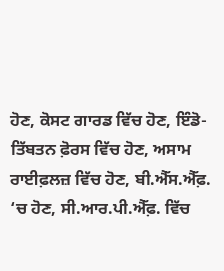ਹੋਣ, ਕੋਸਟ ਗਾਰਡ ਵਿੱਚ ਹੋਣ, ਇੰਡੋ-ਤਿੱਬਤਨ ਫ਼ੋਰਸ ਵਿੱਚ ਹੋਣ, ਅਸਾਮ ਰਾਈਫ਼ਲਜ਼ ਵਿੱਚ ਹੋਣ, ਬੀ.ਐੱਸ.ਐੱਫ਼. ‘ਚ ਹੋਣ, ਸੀ.ਆਰ.ਪੀ.ਐੱਫ਼. ਵਿੱਚ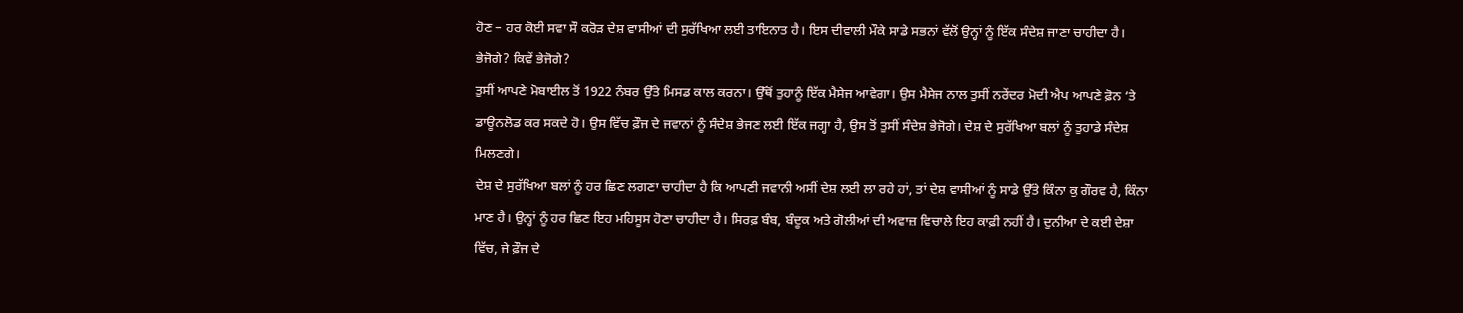ਹੋਣ – ਹਰ ਕੋਈ ਸਵਾ ਸੌ ਕਰੋੜ ਦੇਸ਼ ਵਾਸੀਆਂ ਦੀ ਸੁਰੱਖਿਆ ਲਈ ਤਾਇਨਾਤ ਹੈ। ਇਸ ਦੀਵਾਲੀ ਮੌਕੇ ਸਾਡੇ ਸਭਨਾਂ ਵੱਲੋਂ ਉਨ੍ਹਾਂ ਨੂੰ ਇੱਕ ਸੰਦੇਸ਼ ਜਾਣਾ ਚਾਹੀਦਾ ਹੈ।
ਭੇਜੋਗੇ? ਕਿਵੇਂ ਭੇਜੋਗੇ?
ਤੁਸੀਂ ਆਪਣੇ ਮੋਬਾਈਲ ਤੋਂ 1922 ਨੰਬਰ ਉੱਤੇ ਮਿਸਡ ਕਾਲ ਕਰਨਾ। ਉੱਥੋਂ ਤੁਹਾਨੂੰ ਇੱਕ ਮੈਸੇਜ ਆਵੇਗਾ। ਉਸ ਮੈਸੇਜ ਨਾਲ ਤੁਸੀਂ ਨਰੇਂਦਰ ਮੋਦੀ ਐਪ ਆਪਣੇ ਫ਼ੋਨ ‘ਤੇ ਡਾਊਨਲੋਡ ਕਰ ਸਕਦੇ ਹੋ। ਉਸ ਵਿੱਚ ਫ਼ੌਜ ਦੇ ਜਵਾਨਾਂ ਨੂੰ ਸੰਦੇਸ਼ ਭੇਜਣ ਲਈ ਇੱਕ ਜਗ੍ਹਾ ਹੈ, ਉਸ ਤੋਂ ਤੁਸੀਂ ਸੰਦੇਸ਼ ਭੇਜੋਗੇ। ਦੇਸ਼ ਦੇ ਸੁਰੱਖਿਆ ਬਲਾਂ ਨੂੰ ਤੁਹਾਡੇ ਸੰਦੇਸ਼ ਮਿਲਣਗੇ।
ਦੇਸ਼ ਦੇ ਸੁਰੱਖਿਆ ਬਲਾਂ ਨੂੰ ਹਰ ਛਿਣ ਲਗਣਾ ਚਾਹੀਦਾ ਹੈ ਕਿ ਆਪਣੀ ਜਵਾਨੀ ਅਸੀਂ ਦੇਸ਼ ਲਈ ਲਾ ਰਹੇ ਹਾਂ, ਤਾਂ ਦੇਸ਼ ਵਾਸੀਆਂ ਨੂੰ ਸਾਡੇ ਉੱਤੇ ਕਿੰਨਾ ਕੁ ਗੌਰਵ ਹੈ, ਕਿੰਨਾ ਮਾਣ ਹੈ। ਉਨ੍ਹਾਂ ਨੂੰ ਹਰ ਛਿਣ ਇਹ ਮਹਿਸੂਸ ਹੋਣਾ ਚਾਹੀਦਾ ਹੈ। ਸਿਰਫ਼ ਬੰਬ, ਬੰਦੂਕ ਅਤੇ ਗੋਲੀਆਂ ਦੀ ਅਵਾਜ਼ ਵਿਚਾਲੇ ਇਹ ਕਾਫ਼ੀ ਨਹੀਂ ਹੈ। ਦੁਨੀਆ ਦੇ ਕਈ ਦੇਸ਼ਾ ਵਿੱਚ, ਜੇ ਫ਼ੌਜ ਦੇ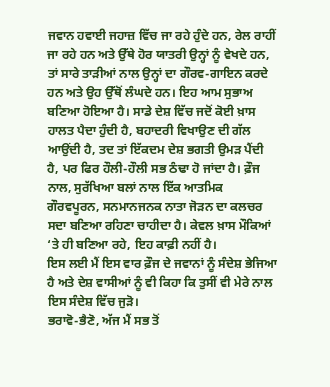ਜਵਾਨ ਹਵਾਈ ਜਹਾਜ਼ ਵਿੱਚ ਜਾ ਰਹੇ ਹੁੰਦੇ ਹਨ, ਰੇਲ ਰਾਹੀਂ ਜਾ ਰਹੇ ਹਨ ਅਤੇ ਉੱਥੇ ਹੋਰ ਯਾਤਰੀ ਉਨ੍ਹਾਂ ਨੂੰ ਵੇਖਦੇ ਹਨ, ਤਾਂ ਸਾਰੇ ਤਾੜੀਆਂ ਨਾਲ ਉਨ੍ਹਾਂ ਦਾ ਗੌਰਵ-ਗਾਇਨ ਕਰਦੇ ਹਨ ਅਤੇ ਉਹ ਉੱਥੋਂ ਲੰਘਦੇ ਹਨ। ਇਹ ਆਮ ਸੁਭਾਅ ਬਣਿਆ ਹੋਇਆ ਹੈ। ਸਾਡੇ ਦੇਸ਼ ਵਿੱਚ ਜਦੋਂ ਕੋਈ ਖ਼ਾਸ ਹਾਲਤ ਪੈਦਾ ਹੁੰਦੀ ਹੈ, ਬਹਾਦਰੀ ਵਿਖਾਉਣ ਦੀ ਗੱਲ ਆਉਂਦੀ ਹੈ, ਤਦ ਤਾਂ ਇੱਕਦਮ ਦੇਸ਼ ਭਗਤੀ ਉਮੜ ਪੈਂਦੀ ਹੈ, ਪਰ ਫਿਰ ਹੌਲੀ-ਹੌਲੀ ਸਭ ਠੰਢਾ ਹੋ ਜਾਂਦਾ ਹੈ। ਫ਼ੌਜ ਨਾਲ, ਸੁਰੱਖਿਆ ਬਲਾਂ ਨਾਲ ਇੱਕ ਆਤਮਿਕ ਗੌਰਵਪੂਰਨ, ਸਨਮਾਨਜਨਕ ਨਾਤਾ ਜੋੜਨ ਦਾ ਕਲਚਰ ਸਦਾ ਬਣਿਆ ਰਹਿਣਾ ਚਾਹੀਦਾ ਹੈ। ਕੇਵਲ ਖ਼ਾਸ ਮੌਕਿਆਂ ‘ਤੇ ਹੀ ਬਣਿਆ ਰਹੇ, ਇਹ ਕਾਫ਼ੀ ਨਹੀਂ ਹੈ।
ਇਸ ਲਈ ਮੈਂ ਇਸ ਵਾਰ ਫ਼ੌਜ ਦੇ ਜਵਾਨਾਂ ਨੂੰ ਸੰਦੇਸ਼ ਭੇਜਿਆ ਹੈ ਅਤੇ ਦੇਸ਼ ਵਾਸੀਆਂ ਨੂੰ ਵੀ ਕਿਹਾ ਕਿ ਤੁਸੀਂ ਵੀ ਮੇਰੇ ਨਾਲ ਇਸ ਸੰਦੇਸ਼ ਵਿੱਚ ਜੁੜੋ।
ਭਰਾਵੋ-ਭੈਣੋ, ਅੱਜ ਮੈਂ ਸਭ ਤੋਂ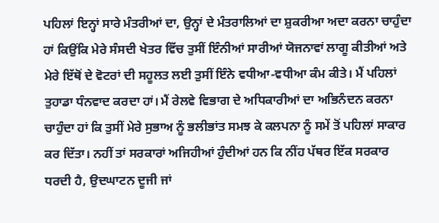ਪਹਿਲਾਂ ਇਨ੍ਹਾਂ ਸਾਰੇ ਮੰਤਰੀਆਂ ਦਾ, ਉਨ੍ਹਾਂ ਦੇ ਮੰਤਰਾਲਿਆਂ ਦਾ ਸ਼ੁਕਰੀਆ ਅਦਾ ਕਰਨਾ ਚਾਹੁੰਦਾ ਹਾਂ ਕਿਉਂਕਿ ਮੇਰੇ ਸੰਸਦੀ ਖੇਤਰ ਵਿੱਚ ਤੁਸੀਂ ਇੰਨੀਆਂ ਸਾਰੀਆਂ ਯੋਜਨਾਵਾਂ ਲਾਗੂ ਕੀਤੀਆਂ ਅਤੇ ਮੇਰੇ ਇੱਥੋਂ ਦੇ ਵੋਟਰਾਂ ਦੀ ਸਹੂਲਤ ਲਈ ਤੁਸੀਂ ਇੰਨੇ ਵਧੀਆ-ਵਧੀਆ ਕੰਮ ਕੀਤੇ। ਮੈਂ ਪਹਿਲਾਂ ਤੁਹਾਡਾ ਧੰਨਵਾਦ ਕਰਦਾ ਹਾਂ। ਮੈਂ ਰੇਲਵੇ ਵਿਭਾਗ ਦੇ ਅਧਿਕਾਰੀਆਂ ਦਾ ਅਭਿਨੰਦਨ ਕਰਨਾ ਚਾਹੁੰਦਾ ਹਾਂ ਕਿ ਤੁਸੀਂ ਮੇਰੇ ਸੁਭਾਅ ਨੂੰ ਭਲੀਭਾਂਤ ਸਮਝ ਕੇ ਕਲਪਨਾ ਨੂੰ ਸਮੇਂ ਤੋਂ ਪਹਿਲਾਂ ਸਾਕਾਰ ਕਰ ਦਿੱਤਾ। ਨਹੀਂ ਤਾਂ ਸਰਕਾਰਾਂ ਅਜਿਹੀਆਂ ਹੁੰਦੀਆਂ ਹਨ ਕਿ ਨੀਂਹ ਪੱਥਰ ਇੱਕ ਸਰਕਾਰ ਧਰਦੀ ਹੈ, ਉਦਘਾਟਨ ਦੂਜੀ ਜਾਂ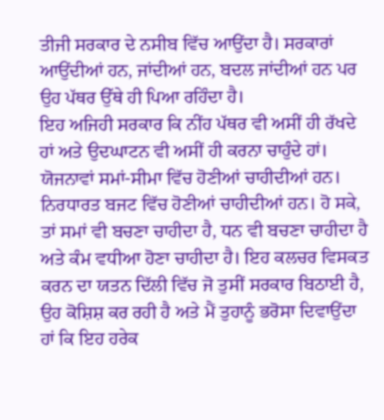ਤੀਜੀ ਸਰਕਾਰ ਦੇ ਨਸੀਬ ਵਿੱਚ ਆਉਂਦਾ ਹੈ। ਸਰਕਾਰਾਂ ਆਉਂਦੀਆਂ ਹਨ, ਜਾਂਦੀਆਂ ਹਨ, ਬਦਲ ਜਾਂਦੀਆਂ ਹਨ ਪਰ ਉਹ ਪੱਥਰ ਉੱਥੇ ਹੀ ਪਿਆ ਰਹਿੰਦਾ ਹੈ।
ਇਹ ਅਜਿਹੀ ਸਰਕਾਰ ਕਿ ਨੀਂਹ ਪੱਥਰ ਵੀ ਅਸੀਂ ਹੀ ਰੱਖਦੇ ਹਾਂ ਅਤੇ ਉਦਘਾਟਨ ਵੀ ਅਸੀਂ ਹੀ ਕਰਨਾ ਚਾਹੁੰਦੇ ਹਾਂ। ਯੋਜਨਾਵਾਂ ਸਮਾਂ-ਸੀਮਾ ਵਿੱਚ ਹੋਣੀਆਂ ਚਾਹੀਦੀਆਂ ਹਨ। ਨਿਰਧਾਰਤ ਬਜਟ ਵਿੱਚ ਹੋਣੀਆਂ ਚਾਹੀਦੀਆਂ ਹਨ। ਹੋ ਸਕੇ, ਤਾਂ ਸਮਾਂ ਵੀ ਬਚਣਾ ਚਾਹੀਦਾ ਹੈ, ਧਨ ਵੀ ਬਚਣਾ ਚਾਹੀਦਾ ਹੈ ਅਤੇ ਕੰਮ ਵਧੀਆ ਹੋਣਾ ਚਾਹੀਦਾ ਹੈ। ਇਹ ਕਲਚਰ ਵਿਸਕਤ ਕਰਨ ਦਾ ਯਤਨ ਦਿੱਲੀ ਵਿੱਚ ਜੋ ਤੁਸੀਂ ਸਰਕਾਰ ਬਿਠਾਈ ਹੈ, ਉਹ ਕੋਸ਼ਿਸ਼ ਕਰ ਰਹੀ ਹੈ ਅਤੇ ਮੈਂ ਤੁਹਾਨੂੰ ਭਰੋਸਾ ਦਿਵਾਉਂਦਾ ਹਾਂ ਕਿ ਇਹ ਹਰੇਕ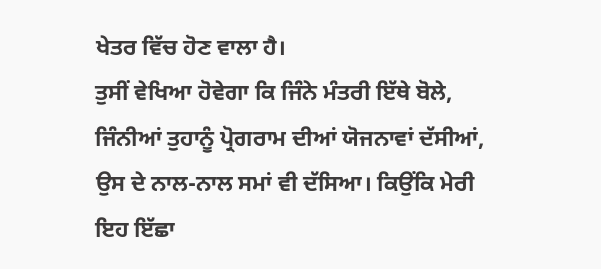ਖੇਤਰ ਵਿੱਚ ਹੋਣ ਵਾਲਾ ਹੈ।
ਤੁਸੀਂ ਵੇਖਿਆ ਹੋਵੇਗਾ ਕਿ ਜਿੰਨੇ ਮੰਤਰੀ ਇੱਥੇ ਬੋਲੇ, ਜਿੰਨੀਆਂ ਤੁਹਾਨੂੰ ਪ੍ਰੋਗਰਾਮ ਦੀਆਂ ਯੋਜਨਾਵਾਂ ਦੱਸੀਆਂ, ਉਸ ਦੇ ਨਾਲ-ਨਾਲ ਸਮਾਂ ਵੀ ਦੱਸਿਆ। ਕਿਉਂਕਿ ਮੇਰੀ ਇਹ ਇੱਛਾ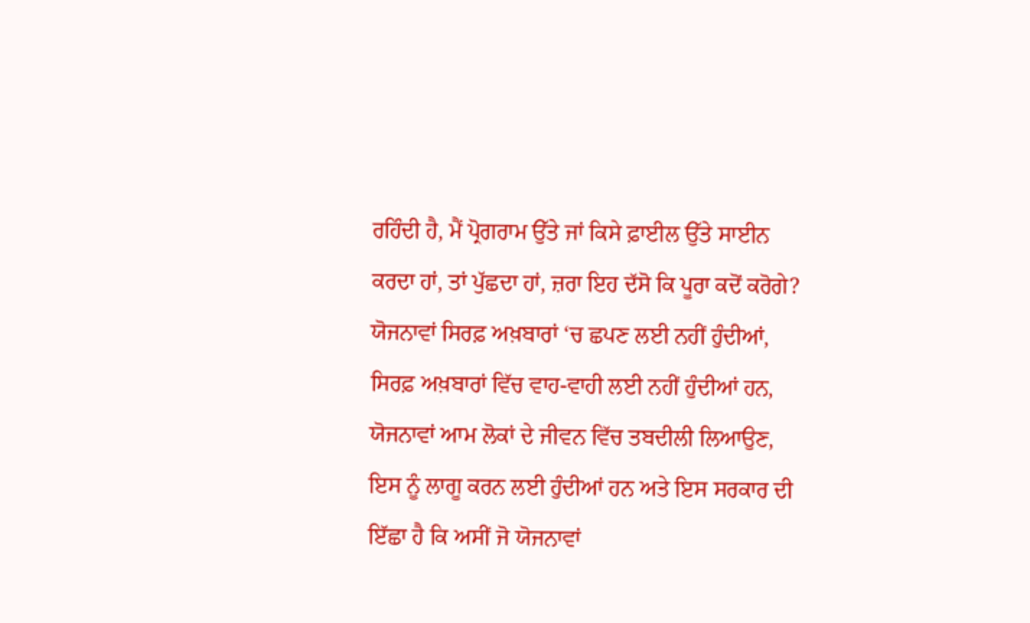ਰਹਿੰਦੀ ਹੈ, ਮੈਂ ਪ੍ਰੋਗਰਾਮ ਉੱਤੇ ਜਾਂ ਕਿਸੇ ਫ਼ਾਈਲ ਉੱਤੇ ਸਾਈਨ ਕਰਦਾ ਹਾਂ, ਤਾਂ ਪੁੱਛਦਾ ਹਾਂ, ਜ਼ਰਾ ਇਹ ਦੱਸੋ ਕਿ ਪੂਰਾ ਕਦੋਂ ਕਰੋਗੇ? ਯੋਜਨਾਵਾਂ ਸਿਰਫ਼ ਅਖ਼ਬਾਰਾਂ ‘ਚ ਛਪਣ ਲਈ ਨਹੀਂ ਹੁੰਦੀਆਂ, ਸਿਰਫ਼ ਅਖ਼ਬਾਰਾਂ ਵਿੱਚ ਵਾਹ-ਵਾਹੀ ਲਈ ਨਹੀਂ ਹੁੰਦੀਆਂ ਹਨ, ਯੋਜਨਾਵਾਂ ਆਮ ਲੋਕਾਂ ਦੇ ਜੀਵਨ ਵਿੱਚ ਤਬਦੀਲੀ ਲਿਆਉਣ, ਇਸ ਨੂੰ ਲਾਗੂ ਕਰਨ ਲਈ ਹੁੰਦੀਆਂ ਹਨ ਅਤੇ ਇਸ ਸਰਕਾਰ ਦੀ ਇੱਛਾ ਹੈ ਕਿ ਅਸੀਂ ਜੋ ਯੋਜਨਾਵਾਂ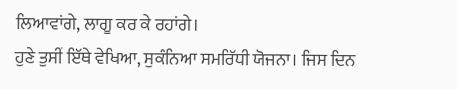ਲਿਆਵਾਂਗੇ, ਲਾਗੂ ਕਰ ਕੇ ਰਹਾਂਗੇ।
ਹੁਣੇ ਤੁਸੀਂ ਇੱਥੇ ਵੇਖਿਆ, ਸੁਕੰਨਿਆ ਸਮਰਿੱਧੀ ਯੋਜਨਾ। ਜਿਸ ਦਿਨ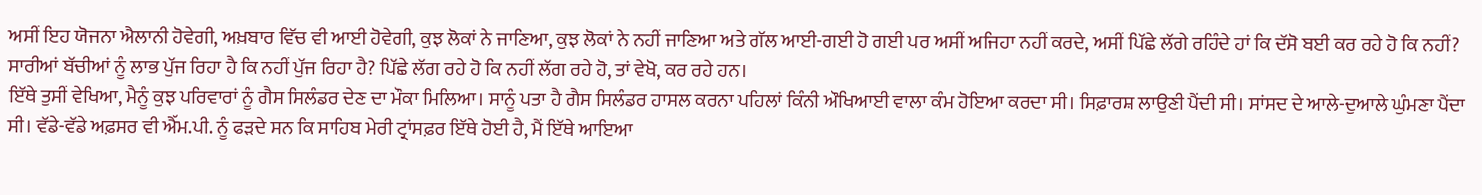ਅਸੀਂ ਇਹ ਯੋਜਨਾ ਐਲਾਨੀ ਹੋਵੇਗੀ, ਅਖ਼ਬਾਰ ਵਿੱਚ ਵੀ ਆਈ ਹੋਵੇਗੀ, ਕੁਝ ਲੋਕਾਂ ਨੇ ਜਾਣਿਆ, ਕੁਝ ਲੋਕਾਂ ਨੇ ਨਹੀਂ ਜਾਣਿਆ ਅਤੇ ਗੱਲ ਆਈ-ਗਈ ਹੋ ਗਈ ਪਰ ਅਸੀਂ ਅਜਿਹਾ ਨਹੀਂ ਕਰਦੇ, ਅਸੀਂ ਪਿੱਛੇ ਲੱਗੇ ਰਹਿੰਦੇ ਹਾਂ ਕਿ ਦੱਸੋ ਬਈ ਕਰ ਰਹੇ ਹੋ ਕਿ ਨਹੀਂ? ਸਾਰੀਆਂ ਬੱਚੀਆਂ ਨੂੰ ਲਾਭ ਪੁੱਜ ਰਿਹਾ ਹੈ ਕਿ ਨਹੀਂ ਪੁੱਜ ਰਿਹਾ ਹੈ? ਪਿੱਛੇ ਲੱਗ ਰਹੇ ਹੋ ਕਿ ਨਹੀਂ ਲੱਗ ਰਹੇ ਹੋ, ਤਾਂ ਵੇਖੋ, ਕਰ ਰਹੇ ਹਨ।
ਇੱਥੇ ਤੁਸੀਂ ਵੇਖਿਆ, ਮੈਨੂੰ ਕੁਝ ਪਰਿਵਾਰਾਂ ਨੂੰ ਗੈਸ ਸਿਲੰਡਰ ਦੇਣ ਦਾ ਮੌਕਾ ਮਿਲਿਆ। ਸਾਨੂੰ ਪਤਾ ਹੈ ਗੈਸ ਸਿਲੰਡਰ ਹਾਸਲ ਕਰਨਾ ਪਹਿਲਾਂ ਕਿੰਨੀ ਔਖਿਆਈ ਵਾਲਾ ਕੰਮ ਹੋਇਆ ਕਰਦਾ ਸੀ। ਸਿਫ਼ਾਰਸ਼ ਲਾਉਣੀ ਪੈਂਦੀ ਸੀ। ਸਾਂਸਦ ਦੇ ਆਲੇ-ਦੁਆਲੇ ਘੁੰਮਣਾ ਪੈਂਦਾ ਸੀ। ਵੱਡੇ-ਵੱਡੇ ਅਫ਼ਸਰ ਵੀ ਐੱਮ.ਪੀ. ਨੂੰ ਫੜਦੇ ਸਨ ਕਿ ਸਾਹਿਬ ਮੇਰੀ ਟ੍ਰਾਂਸਫ਼ਰ ਇੱਥੇ ਹੋਈ ਹੈ, ਮੈਂ ਇੱਥੇ ਆਇਆ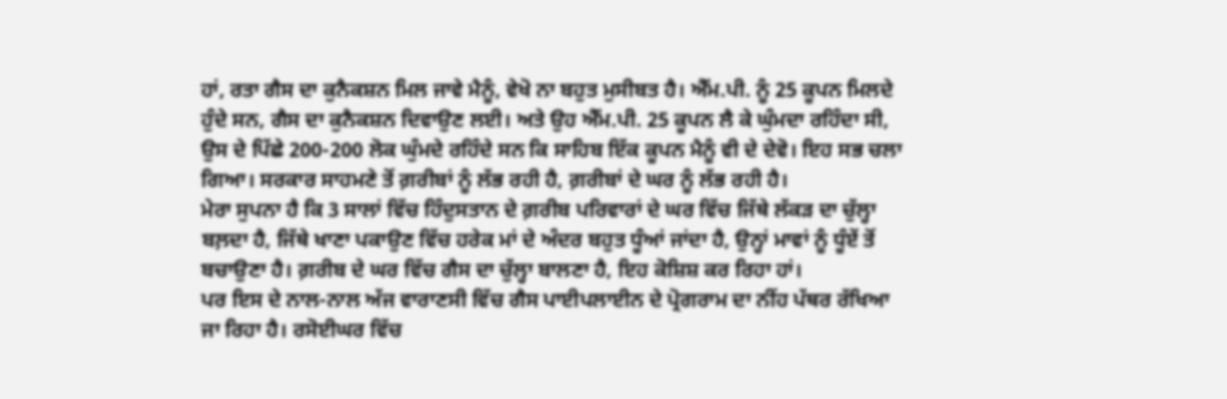ਹਾਂ, ਰਤਾ ਗੈਸ ਦਾ ਕੁਨੈਕਸ਼ਨ ਮਿਲ ਜਾਵੇ ਮੈਨੂੰ, ਵੇਖੋ ਨਾ ਬਹੁਤ ਮੁਸੀਬਤ ਹੈ। ਐੱਮ.ਪੀ. ਨੂੰ 25 ਕੂਪਨ ਮਿਲਦੇ ਹੁੰਦੇ ਸਨ, ਗੈਸ ਦਾ ਕੁਨੈਕਸ਼ਨ ਦਿਵਾਉਣ ਲਈ। ਅਤੇ ਉਹ ਐੱਮ.ਪੀ. 25 ਕੂਪਨ ਲੈ ਕੇ ਘੁੰਮਦਾ ਰਹਿੰਦਾ ਸੀ, ਉਸ ਦੇ ਪਿੱਛੇ 200-200 ਲੋਕ ਘੁੰਮਦੇ ਰਹਿੰਦੇ ਸਨ ਕਿ ਸਾਹਿਬ ਇੱਕ ਕੂਪਨ ਮੈਨੂੰ ਵੀ ਦੇ ਦੇਵੋ। ਇਹ ਸਭ ਚਲਾ ਗਿਆ। ਸਰਕਾਰ ਸਾਹਮਣੇ ਤੋਂ ਗ਼ਰੀਬਾਂ ਨੂੰ ਲੱਭ ਰਹੀ ਹੈ, ਗ਼ਰੀਬਾਂ ਦੇ ਘਰ ਨੂੰ ਲੱਭ ਰਹੀ ਹੈ।
ਮੇਰਾ ਸੁਪਨਾ ਹੈ ਕਿ 3 ਸਾਲਾਂ ਵਿੱਚ ਹਿੰਦੁਸਤਾਨ ਦੇ ਗ਼ਰੀਬ ਪਰਿਵਾਰਾਂ ਦੇ ਘਰ ਵਿੱਚ ਜਿੱਥੇ ਲੱਕੜ ਦਾ ਚੁੱਲ੍ਹਾ ਬਲ਼ਦਾ ਹੈ, ਜਿੱਥੇ ਖਾਣਾ ਪਕਾਉਣ ਵਿੱਚ ਹਰੇਕ ਮਾਂ ਦੇ ਅੰਦਰ ਬਹੁਤ ਧੂੰਆਂ ਜਾਂਦਾ ਹੈ, ਉਨ੍ਹਾਂ ਮਾਵਾਂ ਨੂੰ ਧੂੰਏਂ ਤੋਂ ਬਚਾਉਣਾ ਹੈ। ਗ਼ਰੀਬ ਦੇ ਘਰ ਵਿੱਚ ਗੈਸ ਦਾ ਚੁੱਲ੍ਹਾ ਬਾਲਣਾ ਹੈ, ਇਹ ਕੋਸ਼ਿਸ਼ ਕਰ ਰਿਹਾ ਹਾਂ।
ਪਰ ਇਸ ਦੇ ਨਾਲ-ਨਾਲ ਅੱਜ ਵਾਰਾਣਸੀ ਵਿੱਚ ਗੈਸ ਪਾਈਪਲਾਈਨ ਦੇ ਪ੍ਰੋਗਰਾਮ ਦਾ ਨੀਂਹ ਪੱਥਰ ਰੱਖਿਆ ਜਾ ਰਿਹਾ ਹੈ। ਰਸੋਈਘਰ ਵਿੱਚ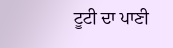ਟੂਟੀ ਦਾ ਪਾਣੀ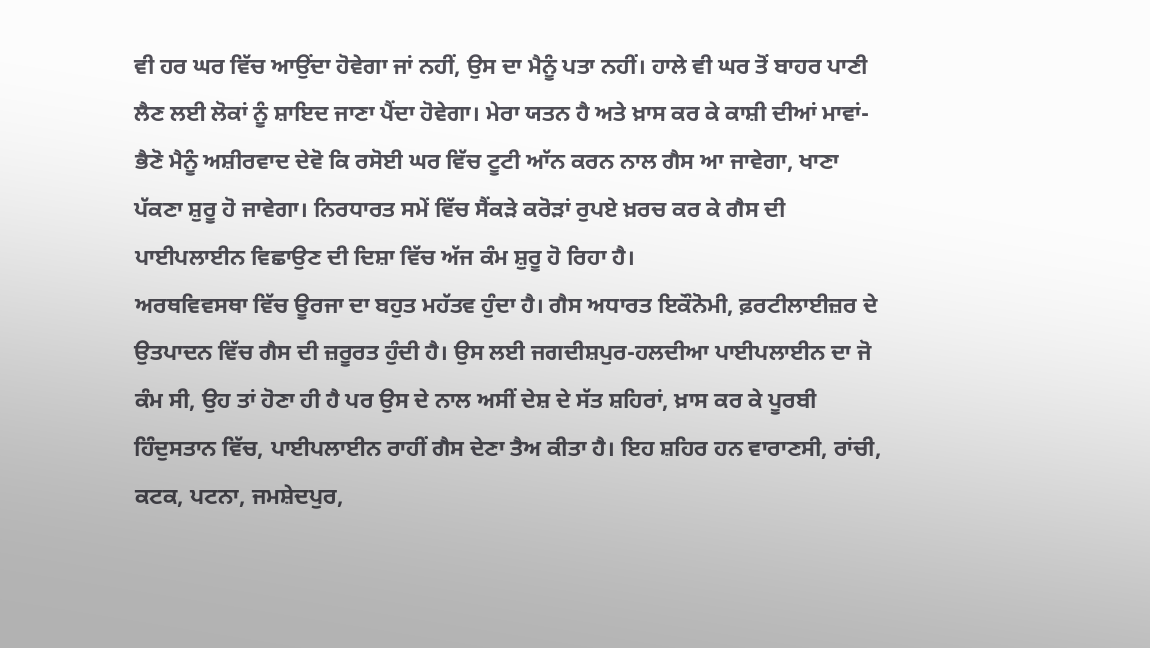ਵੀ ਹਰ ਘਰ ਵਿੱਚ ਆਉਂਦਾ ਹੋਵੇਗਾ ਜਾਂ ਨਹੀਂ, ਉਸ ਦਾ ਮੈਨੂੰ ਪਤਾ ਨਹੀਂ। ਹਾਲੇ ਵੀ ਘਰ ਤੋਂ ਬਾਹਰ ਪਾਣੀ ਲੈਣ ਲਈ ਲੋਕਾਂ ਨੂੰ ਸ਼ਾਇਦ ਜਾਣਾ ਪੈਂਦਾ ਹੋਵੇਗਾ। ਮੇਰਾ ਯਤਨ ਹੈ ਅਤੇ ਖ਼ਾਸ ਕਰ ਕੇ ਕਾਸ਼ੀ ਦੀਆਂ ਮਾਵਾਂ-ਭੈਣੋ ਮੈਨੂੰ ਅਸ਼ੀਰਵਾਦ ਦੇਵੋ ਕਿ ਰਸੋਈ ਘਰ ਵਿੱਚ ਟੂਟੀ ਆੱਨ ਕਰਨ ਨਾਲ ਗੈਸ ਆ ਜਾਵੇਗਾ, ਖਾਣਾ ਪੱਕਣਾ ਸ਼ੁਰੂ ਹੋ ਜਾਵੇਗਾ। ਨਿਰਧਾਰਤ ਸਮੇਂ ਵਿੱਚ ਸੈਂਕੜੇ ਕਰੋੜਾਂ ਰੁਪਏ ਖ਼ਰਚ ਕਰ ਕੇ ਗੈਸ ਦੀ ਪਾਈਪਲਾਈਨ ਵਿਛਾਉਣ ਦੀ ਦਿਸ਼ਾ ਵਿੱਚ ਅੱਜ ਕੰਮ ਸ਼ੁਰੂ ਹੋ ਰਿਹਾ ਹੈ।
ਅਰਥਵਿਵਸਥਾ ਵਿੱਚ ਊਰਜਾ ਦਾ ਬਹੁਤ ਮਹੱਤਵ ਹੁੰਦਾ ਹੈ। ਗੈਸ ਅਧਾਰਤ ਇਕੌਨੋਮੀ, ਫ਼ਰਟੀਲਾਈਜ਼ਰ ਦੇ ਉਤਪਾਦਨ ਵਿੱਚ ਗੈਸ ਦੀ ਜ਼ਰੂਰਤ ਹੁੰਦੀ ਹੈ। ਉਸ ਲਈ ਜਗਦੀਸ਼ਪੁਰ-ਹਲਦੀਆ ਪਾਈਪਲਾਈਨ ਦਾ ਜੋ ਕੰਮ ਸੀ, ਉਹ ਤਾਂ ਹੋਣਾ ਹੀ ਹੈ ਪਰ ਉਸ ਦੇ ਨਾਲ ਅਸੀਂ ਦੇਸ਼ ਦੇ ਸੱਤ ਸ਼ਹਿਰਾਂ, ਖ਼ਾਸ ਕਰ ਕੇ ਪੂਰਬੀ ਹਿੰਦੁਸਤਾਨ ਵਿੱਚ, ਪਾਈਪਲਾਈਨ ਰਾਹੀਂ ਗੈਸ ਦੇਣਾ ਤੈਅ ਕੀਤਾ ਹੈ। ਇਹ ਸ਼ਹਿਰ ਹਨ ਵਾਰਾਣਸੀ, ਰਾਂਚੀ, ਕਟਕ, ਪਟਨਾ, ਜਮਸ਼ੇਦਪੁਰ,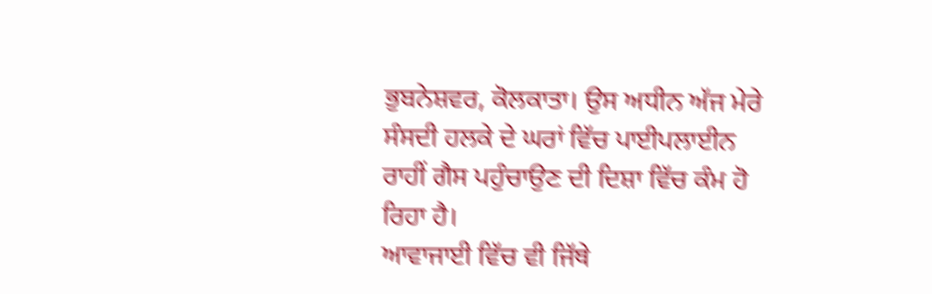ਭੁਬਨੇਸ਼ਵਰ, ਕੋਲਕਾਤਾ। ਉਸ ਅਧੀਨ ਅੱਜ ਮੇਰੇ ਸੰਸਦੀ ਹਲਕੇ ਦੇ ਘਰਾਂ ਵਿੱਚ ਪਾਈਪਲਾਈਨ ਰਾਹੀਂ ਗੈਸ ਪਹੁੰਚਾਉਣ ਦੀ ਦਿਸ਼ਾ ਵਿੱਚ ਕੰਮ ਹੋ ਰਿਹਾ ਹੈ।
ਆਵਾਜਾਈ ਵਿੱਚ ਵੀ ਜਿੱਥੇ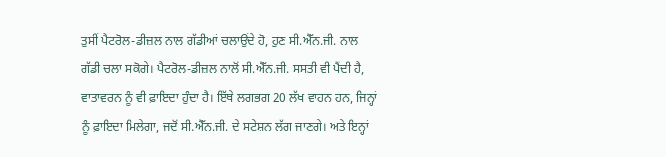ਤੁਸੀਂ ਪੈਟਰੋਲ-ਡੀਜ਼ਲ ਨਾਲ ਗੱਡੀਆਂ ਚਲਾਉਂਦੇ ਹੋ, ਹੁਣ ਸੀ.ਐੱਨ.ਜੀ. ਨਾਲ ਗੱਡੀ ਚਲਾ ਸਕੋਗੇ। ਪੈਟਰੋਲ-ਡੀਜ਼ਲ ਨਾਲੋਂ ਸੀ.ਐੱਨ.ਜੀ. ਸਸਤੀ ਵੀ ਪੈਂਦੀ ਹੈ, ਵਾਤਾਵਰਨ ਨੂੰ ਵੀ ਫ਼ਾਇਦਾ ਹੁੰਦਾ ਹੈ। ਇੱਥੇ ਲਗਭਗ 20 ਲੱਖ ਵਾਹਨ ਹਨ, ਜਿਨ੍ਹਾਂ ਨੂੰ ਫ਼ਾਇਦਾ ਮਿਲੇਗਾ, ਜਦੋਂ ਸੀ.ਐੱਨ.ਜੀ. ਦੇ ਸਟੇਸ਼ਨ ਲੱਗ ਜਾਣਗੇ। ਅਤੇ ਇਨ੍ਹਾਂ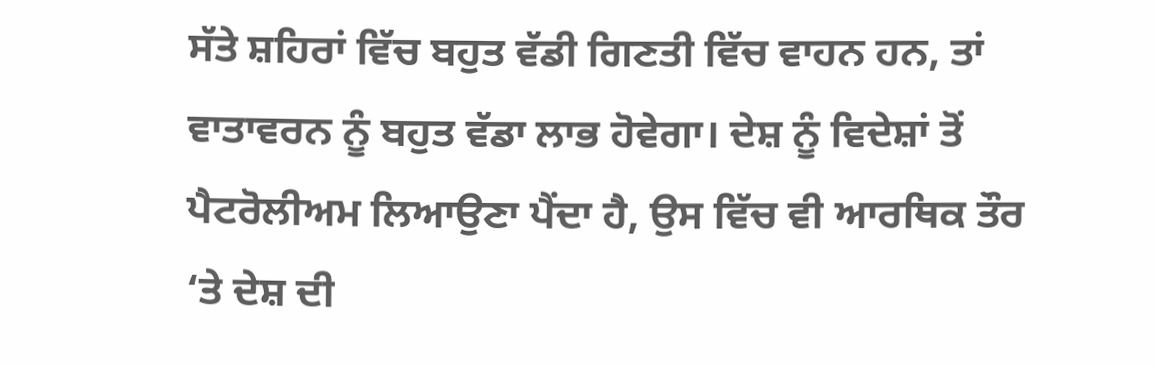ਸੱਤੇ ਸ਼ਹਿਰਾਂ ਵਿੱਚ ਬਹੁਤ ਵੱਡੀ ਗਿਣਤੀ ਵਿੱਚ ਵਾਹਨ ਹਨ, ਤਾਂ ਵਾਤਾਵਰਨ ਨੂੰ ਬਹੁਤ ਵੱਡਾ ਲਾਭ ਹੋਵੇਗਾ। ਦੇਸ਼ ਨੂੰ ਵਿਦੇਸ਼ਾਂ ਤੋਂ ਪੈਟਰੋਲੀਅਮ ਲਿਆਉਣਾ ਪੈਂਦਾ ਹੈ, ਉਸ ਵਿੱਚ ਵੀ ਆਰਥਿਕ ਤੌਰ ‘ਤੇ ਦੇਸ਼ ਦੀ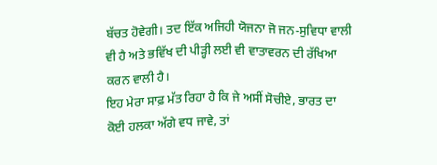ਬੱਚਤ ਹੋਵੇਗੀ। ਤਦ ਇੱਕ ਅਜਿਹੀ ਯੋਜਨਾ ਜੋ ਜਨ-ਸੁਵਿਧਾ ਵਾਲੀ ਵੀ ਹੈ ਅਤੇ ਭਵਿੱਖ ਦੀ ਪੀੜ੍ਹੀ ਲਈ ਵੀ ਵਾਤਾਵਰਨ ਦੀ ਰੱਖਿਆ ਕਰਨ ਵਾਲੀ ਹੈ।
ਇਹ ਮੇਰਾ ਸਾਫ਼ ਮੱਤ ਰਿਹਾ ਹੈ ਕਿ ਜੇ ਅਸੀਂ ਸੋਚੀਏ, ਭਾਰਤ ਦਾ ਕੋਈ ਹਲਕਾ ਅੱਗੇ ਵਧ ਜਾਵੇ, ਤਾਂ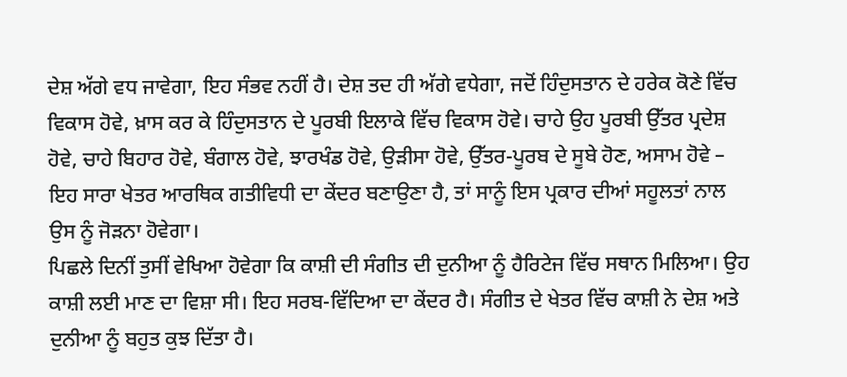ਦੇਸ਼ ਅੱਗੇ ਵਧ ਜਾਵੇਗਾ, ਇਹ ਸੰਭਵ ਨਹੀਂ ਹੈ। ਦੇਸ਼ ਤਦ ਹੀ ਅੱਗੇ ਵਧੇਗਾ, ਜਦੋਂ ਹਿੰਦੁਸਤਾਨ ਦੇ ਹਰੇਕ ਕੋਣੇ ਵਿੱਚ ਵਿਕਾਸ ਹੋਵੇ, ਖ਼ਾਸ ਕਰ ਕੇ ਹਿੰਦੁਸਤਾਨ ਦੇ ਪੂਰਬੀ ਇਲਾਕੇ ਵਿੱਚ ਵਿਕਾਸ ਹੋਵੇ। ਚਾਹੇ ਉਹ ਪੂਰਬੀ ਉੱਤਰ ਪ੍ਰਦੇਸ਼ ਹੋਵੇ, ਚਾਹੇ ਬਿਹਾਰ ਹੋਵੇ, ਬੰਗਾਲ ਹੋਵੇ, ਝਾਰਖੰਡ ਹੋਵੇ, ਉੜੀਸਾ ਹੋਵੇ, ਉੱਤਰ-ਪੂਰਬ ਦੇ ਸੂਬੇ ਹੋਣ, ਅਸਾਮ ਹੋਵੇ – ਇਹ ਸਾਰਾ ਖੇਤਰ ਆਰਥਿਕ ਗਤੀਵਿਧੀ ਦਾ ਕੇਂਦਰ ਬਣਾਉਣਾ ਹੈ, ਤਾਂ ਸਾਨੂੰ ਇਸ ਪ੍ਰਕਾਰ ਦੀਆਂ ਸਹੂਲਤਾਂ ਨਾਲ ਉਸ ਨੂੰ ਜੋੜਨਾ ਹੋਵੇਗਾ।
ਪਿਛਲੇ ਦਿਨੀਂ ਤੁਸੀਂ ਵੇਖਿਆ ਹੋਵੇਗਾ ਕਿ ਕਾਸ਼ੀ ਦੀ ਸੰਗੀਤ ਦੀ ਦੁਨੀਆ ਨੂੰ ਹੈਰਿਟੇਜ ਵਿੱਚ ਸਥਾਨ ਮਿਲਿਆ। ਉਹ ਕਾਸ਼ੀ ਲਈ ਮਾਣ ਦਾ ਵਿਸ਼ਾ ਸੀ। ਇਹ ਸਰਬ-ਵਿੱਦਿਆ ਦਾ ਕੇਂਦਰ ਹੈ। ਸੰਗੀਤ ਦੇ ਖੇਤਰ ਵਿੱਚ ਕਾਸ਼ੀ ਨੇ ਦੇਸ਼ ਅਤੇ ਦੁਨੀਆ ਨੂੰ ਬਹੁਤ ਕੁਝ ਦਿੱਤਾ ਹੈ।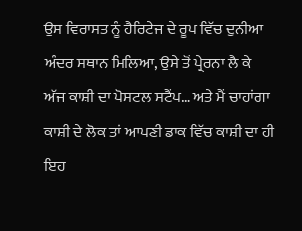ਉਸ ਵਿਰਾਸਤ ਨੂੰ ਹੈਰਿਟੇਜ ਦੇ ਰੂਪ ਵਿੱਚ ਦੁਨੀਆ ਅੰਦਰ ਸਥਾਨ ਮਿਲਿਆ, ਉਸੇ ਤੋਂ ਪ੍ਰੇਰਨਾ ਲੈ ਕੇ ਅੱਜ ਕਾਸ਼ੀ ਦਾ ਪੋਸਟਲ ਸਟੈਂਪ… ਅਤੇ ਮੈਂ ਚਾਹਾਂਗਾ ਕਾਸ਼ੀ ਦੇ ਲੋਕ ਤਾਂ ਆਪਣੀ ਡਾਕ ਵਿੱਚ ਕਾਸ਼ੀ ਦਾ ਹੀ ਇਹ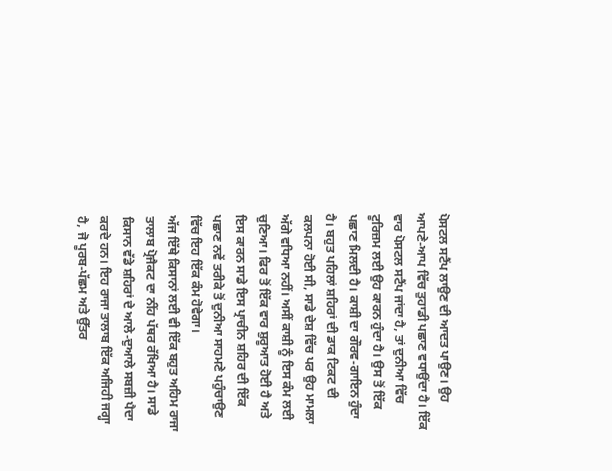ਪੋਸਟਲ ਸਟੈਂਪ ਲਾਉਣ ਦੀ ਆਦਤ ਪਾਉਣ। ਉਹ ਆਪਣੇ-ਆਪ ਵਿੱਚ ਤੁਹਾਡੀ ਪਛਾਣ ਵਧਾਉਂਦਾ ਹੈ। ਇੱਕ ਵਾਰ ਪੋਸਟਲ ਸਟੈਂਪ ਜਾਂਦਾ ਹੈ, ਤਾਂ ਦੁਨੀਆ ਵਿੱਚ ਟੂਰਿਜ਼ਮ ਲਈ ਉਹ ਕਾਰਨ ਹੁੰਦਾ ਹੈ। ਉਸ ਤੋਂ ਇੱਕ ਪਛਾਣ ਮਿਲਦੀ ਹੈ। ਕਾਸ਼ੀ ਦਾ ਗੌਰਵ-ਗਾਇਨ ਹੁੰਦਾ ਹੈ। ਬਹੁਤ ਪਹਿਲਾਂ ਸ਼ਹਿਰਾਂ ਦੀ ਡਾਕ ਟਿਕਟ ਦੀ ਕਲਪਨਾ ਹੋਈ ਸੀ, ਸਾਡੇ ਦੇਸ਼ ਵਿੱਚ ਪਰ ਉਹ ਮਾਮਲਾ ਅੱਗੇ ਵਧਿਆ ਨਹੀਂ। ਅਸੀਂ ਕਾਸ਼ੀ ਨੂੰ ਇਸ ਕੰਮ ਲਈ ਚੁਣਿਆ। ਫਿਰ ਤੋਂ ਇੱਕ ਵਾਰ ਸ਼ੁਰੂਆਤ ਹੋਈ ਹੈ ਅਤੇ ਇਸ ਕਾਰਨ ਸਾਡੇ ਇਸ ਪ੍ਰਾਚੀਨ ਸ਼ਹਿਰ ਦੀ ਇੱਕ ਪਛਾਣ ਨਵੇਂ ਤਰੀਕੇ ਤੋਂ ਦੁਨੀਆ ਸਾਹਮਣੇ ਪਹੁੰਚਾਉਣ ਵਿੱਚ ਇਹ ਇੱਕ ਕੰਮ ਹੋਵੇਗਾ।
ਅੱਜ ਇੱਥੇ ਕਿਸਾਨਾਂ ਲਈ ਵੀ ਇੱਕ ਬਹੁਤ ਅਹਿਮ ਰਾਜਾ ਤਾਲਾਬ ਪ੍ਰੋਜੈਕਟ ਦਾ ਨੀਂਹ ਪੱਥਰ ਰੱਖਿਆ ਹੈ। ਸਾਡੇ ਕਿਸਾਨ ਵੱਡੇ ਸ਼ਹਿਰਾਂ ਦੇ ਆਲੇ-ਦੁਆਲੇ ਸਬਜ਼ੀ ਪੈਦਾ ਕਰਦੇ ਹਨ। ਇਹ ਰਾਜਾ ਤਾਲਾਬ ਇੱਕ ਅਜਿਹੀ ਜਗ੍ਹਾ ਹੈ, ਜੋ ਪੂਰਬ-ਪੱਛਮ ਅਤੇ ਉੱਤਰ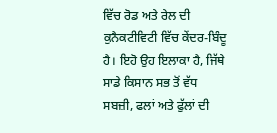ਵਿੱਚ ਰੋਡ ਅਤੇ ਰੇਲ ਦੀ ਕੁਨੈਕਟੀਵਿਟੀ ਵਿੱਚ ਕੇਂਦਰ-ਬਿੰਦੂ ਹੈ। ਇਹੋ ਉਹ ਇਲਾਕਾ ਹੈ, ਜਿੱਥੇ ਸਾਡੇ ਕਿਸਾਨ ਸਭ ਤੋਂ ਵੱਧ ਸਬਜ਼ੀ, ਫਲਾਂ ਅਤੇ ਫੁੱਲਾਂ ਦੀ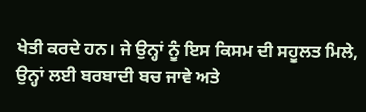ਖੇਤੀ ਕਰਦੇ ਹਨ। ਜੇ ਉਨ੍ਹਾਂ ਨੂੰ ਇਸ ਕਿਸਮ ਦੀ ਸਹੂਲਤ ਮਿਲੇ, ਉਨ੍ਹਾਂ ਲਈ ਬਰਬਾਦੀ ਬਚ ਜਾਵੇ ਅਤੇ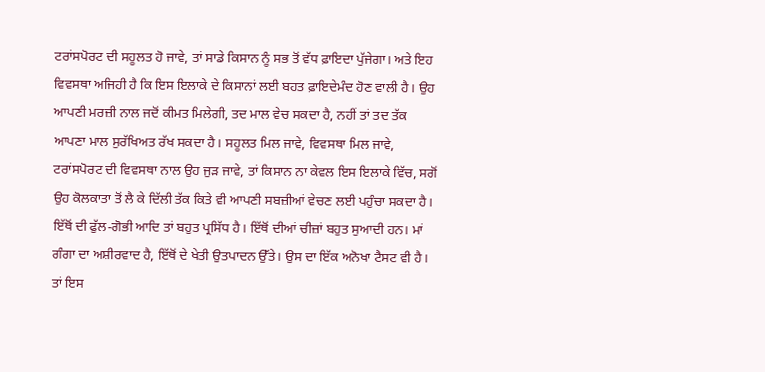ਟਰਾਂਸਪੋਰਟ ਦੀ ਸਹੂਲਤ ਹੋ ਜਾਵੇ, ਤਾਂ ਸਾਡੇ ਕਿਸਾਨ ਨੂੰ ਸਭ ਤੋਂ ਵੱਧ ਫ਼ਾਇਦਾ ਪੁੱਜੇਗਾ। ਅਤੇ ਇਹ ਵਿਵਸਥਾ ਅਜਿਹੀ ਹੈ ਕਿ ਇਸ ਇਲਾਕੇ ਦੇ ਕਿਸਾਨਾਂ ਲਈ ਬਹਤ ਫ਼ਾਇਦੇਮੰਦ ਹੋਣ ਵਾਲੀ ਹੈ। ਉਹ ਆਪਣੀ ਮਰਜ਼ੀ ਨਾਲ ਜਦੋਂ ਕੀਮਤ ਮਿਲੇਗੀ, ਤਦ ਮਾਲ ਵੇਚ ਸਕਦਾ ਹੈ, ਨਹੀਂ ਤਾਂ ਤਦ ਤੱਕ ਆਪਣਾ ਮਾਲ ਸੁਰੱਖਿਅਤ ਰੱਖ ਸਕਦਾ ਹੈ। ਸਹੂਲਤ ਮਿਲ ਜਾਵੇ, ਵਿਵਸਥਾ ਮਿਲ ਜਾਵੇ, ਟਰਾਂਸਪੋਰਟ ਦੀ ਵਿਵਸਥਾ ਨਾਲ ਉਹ ਜੁੜ ਜਾਵੇ, ਤਾਂ ਕਿਸਾਨ ਨਾ ਕੇਵਲ ਇਸ ਇਲਾਕੇ ਵਿੱਚ, ਸਗੋਂ ਉਹ ਕੋਲਕਾਤਾ ਤੋਂ ਲੈ ਕੇ ਦਿੱਲੀ ਤੱਕ ਕਿਤੇ ਵੀ ਆਪਣੀ ਸਬਜ਼ੀਆਂ ਵੇਚਣ ਲਈ ਪਹੁੰਚਾ ਸਕਦਾ ਹੈ। ਇੱਥੋਂ ਦੀ ਫੁੱਲ-ਗੋਭੀ ਆਦਿ ਤਾਂ ਬਹੁਤ ਪ੍ਰਸਿੱਧ ਹੈ। ਇੱਥੋਂ ਦੀਆਂ ਚੀਜ਼ਾਂ ਬਹੁਤ ਸੁਆਦੀ ਹਨ। ਮਾਂ ਗੰਗਾ ਦਾ ਅਸ਼ੀਰਵਾਦ ਹੈ, ਇੱਥੋਂ ਦੇ ਖੇਤੀ ਉਤਪਾਦਨ ਉੱਤੇ। ਉਸ ਦਾ ਇੱਕ ਅਨੋਖਾ ਟੈਸਟ ਵੀ ਹੈ। ਤਾਂ ਇਸ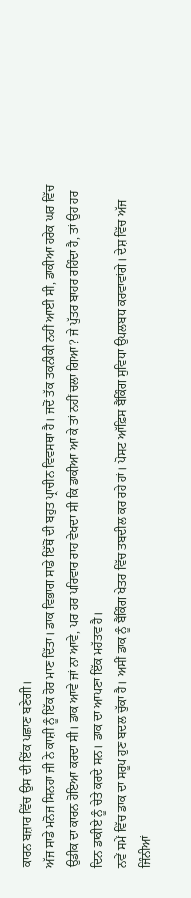ਕਾਰਨ ਬਜ਼ਾਰ ਵਿੱਚ ਉਸ ਦੀ ਇੱਕ ਪਛਾਣ ਬਣੇਗੀ।
ਅੱਜ ਸਾਡੇ ਮਨੋਜ ਸਿਨਹਾ ਜੀ ਨੇ ਕਾਸ਼ੀ ਨੂੰ ਇੱਕ ਹੋਰ ਮਾਣ ਦਿੱਤਾ। ਡਾਕ ਵਿਭਾਗ ਸਾਡੇ ਇੱਥੋਂ ਦੀ ਬਹੁਤ ਪ੍ਰਾਚੀਨ ਵਿਵਸਥਾ ਹੈ। ਜਦੋਂ ਤੱਕ ਤਕਨੀਕੀ ਨਹੀਂ ਆਈ ਸੀ, ਡਾਕੀਆ ਹਰੇਕ ਘਰ ਵਿੱਚ ਉਡੀਕ ਦਾ ਕਾਰਨ ਹੋਇਆ ਕਰਦਾ ਸੀ। ਡਾਕ ਆਵੇ ਜਾਂ ਨਾ ਆਵੇ, ਪਰ ਹਰ ਪਰਿਵਾਰ ਰਾਹ ਵੇਖਦਾ ਸੀ ਕਿ ਡਾਕੀਆ ਆ ਕੇ ਤਾਂ ਨਹੀਂ ਚਲਾ ਗਿਆ? ਜੇ ਪੁੱਤਰ ਬਾਹਰ ਰਹਿੰਦਾ ਹੈ, ਤਾਂ ਉਹ ਹਰ ਦਿਨ ਡਾਕੀਏ ਨੂੰ ਚੇਤੇ ਕਰਦੇ ਸਨ। ਡਾਕ ਦਾ ਆਪਣਾ ਇੱਕ ਮਹੱਤਵ ਹੈ।
ਨਵੇਂ ਸਮੇਂ ਵਿੱਚ ਡਾਕ ਦਾ ਸਰੂਪ ਹੁਣ ਬਦਲ ਚੁੱਕਾ ਹੈ। ਅਸੀਂ ਡਾਕ ਨੂੰ ਬੈਂਕਿੰਗ ਖੇਤਰ ਵਿੱਚ ਤਬਦੀਲ ਕਰ ਰਹੇ ਹਾਂ। ਪੋਸਟ ਆੱਫ਼ਿਸ ਬੈਂਕਿੰਗ ਸੁਵਿਧਾ ਉਪਲਬਧ ਕਰਵਾਵਾਂਗੇ। ਦੇਸ਼ ਵਿੱਚ ਅੱਜ ਜਿੰਨੀਆਂ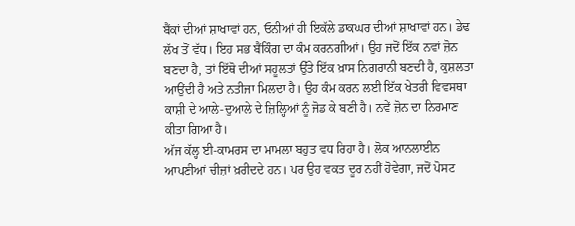ਬੈਂਕਾਂ ਦੀਆਂ ਸ਼ਾਖਾਵਾਂ ਹਨ, ਓਨੀਆਂ ਹੀ ਇਕੱਲੇ ਡਾਕਘਰ ਦੀਆਂ ਸ਼ਾਖਾਵਾਂ ਹਨ। ਡੇਢ ਲੱਖ ਤੋਂ ਵੱਧ। ਇਹ ਸਭ ਬੈਂਕਿੰਗ ਦਾ ਕੰਮ ਕਰਨਗੀਆਂ। ਉਹ ਜਦੋਂ ਇੱਕ ਨਵਾਂ ਜ਼ੋਨ ਬਣਦਾ ਹੈ, ਤਾਂ ਇੱਥੋ ਦੀਆਂ ਸਹੂਲਤਾਂ ਉੱਤੇ ਇੱਕ ਖ਼ਾਸ ਨਿਗਰਾਨੀ ਬਣਦੀ ਹੈ, ਕੁਸ਼ਲਤਾ ਆਉਂਦੀ ਹੈ ਅਤੇ ਨਤੀਜਾ ਮਿਲਦਾ ਹੈ। ਉਹ ਕੰਮ ਕਰਨ ਲਈ ਇੱਕ ਖੇਤਰੀ ਵਿਵਸਥਾ ਕਾਸ਼ੀ ਦੇ ਆਲੇ-ਦੁਆਲੇ ਦੇ ਜ਼ਿਲ੍ਹਿਆਂ ਨੂੰ ਜੋਡ ਕੇ ਬਣੀ ਹੈ। ਨਵੇਂ ਜ਼ੋਨ ਦਾ ਨਿਰਮਾਣ ਕੀਤਾ ਗਿਆ ਹੈ।
ਅੱਜ ਕੱਲ੍ਹ ਈ-ਕਾਮਰਸ ਦਾ ਮਾਮਲਾ ਬਹੁਤ ਵਧ ਰਿਹਾ ਹੈ। ਲੋਕ ਆਨਲਾਈਨ ਆਪਣੀਆਂ ਚੀਜ਼ਾਂ ਖ਼ਰੀਦਦੇ ਹਨ। ਪਰ ਉਹ ਵਕਤ ਦੂਰ ਨਹੀਂ ਹੋਵੇਗਾ, ਜਦੋਂ ਪੋਸਟ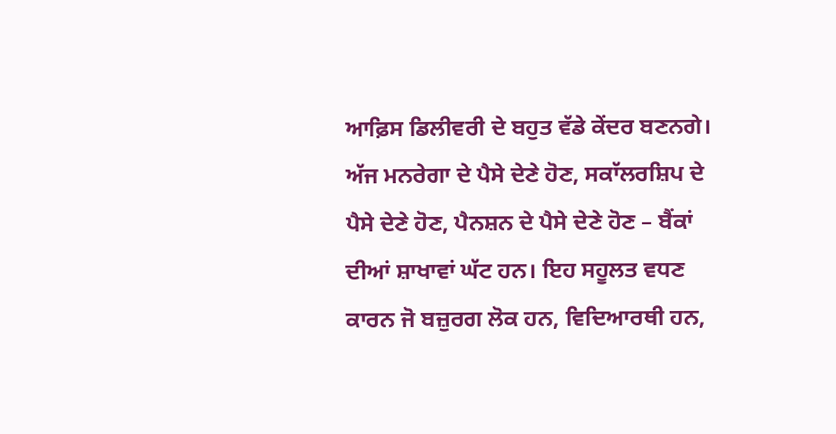ਆਫ਼ਿਸ ਡਿਲੀਵਰੀ ਦੇ ਬਹੁਤ ਵੱਡੇ ਕੇਂਦਰ ਬਣਨਗੇ। ਅੱਜ ਮਨਰੇਗਾ ਦੇ ਪੈਸੇ ਦੇਣੇ ਹੋਣ, ਸਕਾੱਲਰਸ਼ਿਪ ਦੇ ਪੈਸੇ ਦੇਣੇ ਹੋਣ, ਪੈਨਸ਼ਨ ਦੇ ਪੈਸੇ ਦੇਣੇ ਹੋਣ – ਬੈਂਕਾਂ ਦੀਆਂ ਸ਼ਾਖਾਵਾਂ ਘੱਟ ਹਨ। ਇਹ ਸਹੂਲਤ ਵਧਣ ਕਾਰਨ ਜੋ ਬਜ਼ੁਰਗ ਲੋਕ ਹਨ, ਵਿਦਿਆਰਥੀ ਹਨ,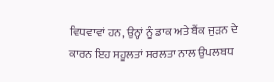ਵਿਧਵਾਵਾਂ ਹਨ, ਉਨ੍ਹਾਂ ਨੂੰ ਡਾਕ ਅਤੇ ਬੈਂਕ ਜੁੜਨ ਦੇ ਕਾਰਨ ਇਹ ਸਹੂਲਤਾਂ ਸਰਲਤਾ ਨਾਲ ਉਪਲਬਧ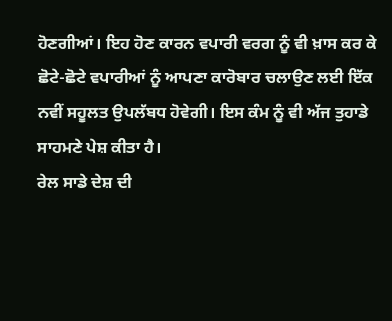ਹੋਣਗੀਆਂ। ਇਹ ਹੋਣ ਕਾਰਨ ਵਪਾਰੀ ਵਰਗ ਨੂੰ ਵੀ ਖ਼ਾਸ ਕਰ ਕੇ ਛੋਟੇ-ਛੋਟੇ ਵਪਾਰੀਆਂ ਨੂੰ ਆਪਣਾ ਕਾਰੋਬਾਰ ਚਲਾਉਣ ਲਈ ਇੱਕ ਨਵੀਂ ਸਹੂਲਤ ਉਪਲੱਬਧ ਹੋਵੇਗੀ। ਇਸ ਕੰਮ ਨੂੰ ਵੀ ਅੱਜ ਤੁਹਾਡੇ ਸਾਹਮਣੇ ਪੇਸ਼ ਕੀਤਾ ਹੈ।
ਰੇਲ ਸਾਡੇ ਦੇਸ਼ ਦੀ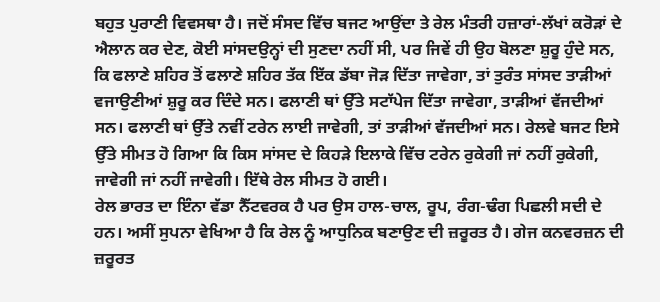ਬਹੁਤ ਪੁਰਾਣੀ ਵਿਵਸਥਾ ਹੈ। ਜਦੋਂ ਸੰਸਦ ਵਿੱਚ ਬਜਟ ਆਉਂਦਾ ਤੇ ਰੇਲ ਮੰਤਰੀ ਹਜ਼ਾਰਾਂ-ਲੱਖਾਂ ਕਰੋੜਾਂ ਦੇ ਐਲਾਨ ਕਰ ਦੇਣ, ਕੋਈ ਸਾਂਸਦਉਨ੍ਹਾਂ ਦੀ ਸੁਣਦਾ ਨਹੀਂ ਸੀ, ਪਰ ਜਿਵੇਂ ਹੀ ਉਹ ਬੋਲਣਾ ਸ਼ੁਰੂ ਹੁੰਦੇ ਸਨ, ਕਿ ਫਲਾਣੇ ਸ਼ਹਿਰ ਤੋਂ ਫਲਾਣੇ ਸ਼ਹਿਰ ਤੱਕ ਇੱਕ ਡੱਬਾ ਜੋੜ ਦਿੱਤਾ ਜਾਵੇਗਾ, ਤਾਂ ਤੁਰੰਤ ਸਾਂਸਦ ਤਾੜੀਆਂ ਵਜਾਉਣੀਆਂ ਸ਼ੁਰੂ ਕਰ ਦਿੰਦੇ ਸਨ। ਫਲਾਣੀ ਥਾਂ ਉੱਤੇ ਸਟਾੱਪੇਜ ਦਿੱਤਾ ਜਾਵੇਗਾ, ਤਾੜੀਆਂ ਵੱਜਦੀਆਂ ਸਨ। ਫਲਾਣੀ ਥਾਂ ਉੱਤੇ ਨਵੀਂ ਟਰੇਨ ਲਾਈ ਜਾਵੇਗੀ, ਤਾਂ ਤਾੜੀਆਂ ਵੱਜਦੀਆਂ ਸਨ। ਰੇਲਵੇ ਬਜਟ ਇਸੇ ਉੱਤੇ ਸੀਮਤ ਹੋ ਗਿਆ ਕਿ ਕਿਸ ਸਾਂਸਦ ਦੇ ਕਿਹੜੇ ਇਲਾਕੇ ਵਿੱਚ ਟਰੇਨ ਰੁਕੇਗੀ ਜਾਂ ਨਹੀਂ ਰੁਕੇਗੀ, ਜਾਵੇਗੀ ਜਾਂ ਨਹੀਂ ਜਾਵੇਗੀ। ਇੱਥੇ ਰੇਲ ਸੀਮਤ ਹੋ ਗਈ।
ਰੇਲ ਭਾਰਤ ਦਾ ਇੰਨਾ ਵੱਡਾ ਨੈੱਟਵਰਕ ਹੈ ਪਰ ਉਸ ਹਾਲ-ਚਾਲ, ਰੂਪ, ਰੰਗ-ਢੰਗ ਪਿਛਲੀ ਸਦੀ ਦੇ ਹਨ। ਅਸੀਂ ਸੁਪਨਾ ਵੇਖਿਆ ਹੈ ਕਿ ਰੇਲ ਨੂੰ ਆਧੁਨਿਕ ਬਣਾਉਣ ਦੀ ਜ਼ਰੂਰਤ ਹੈ। ਗੇਜ ਕਨਵਰਜ਼ਨ ਦੀ ਜ਼ਰੂਰਤ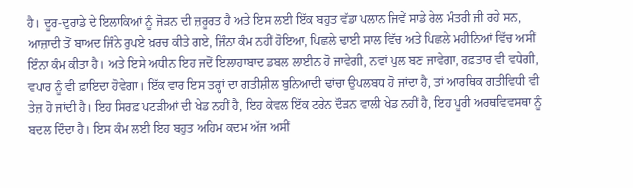ਹੈ। ਦੂਰ-ਦੁਰਾਡੇ ਦੇ ਇਲਾਕਿਆਂ ਨੂੰ ਜੋੜਨ ਦੀ ਜ਼ਰੂਰਤ ਹੈ ਅਤੇ ਇਸ ਲਈ ਇੱਕ ਬਹੁਤ ਵੱਡਾ ਪਲਾਨ ਜਿਵੇਂ ਸਾਡੇ ਰੇਲ ਮੰਤਰੀ ਜੀ ਰਹੇ ਸਨ, ਆਜ਼ਾਦੀ ਤੋਂ ਬਾਅਦ ਜਿੰਨੇ ਰੁਪਏ ਖ਼ਰਚ ਕੀਤੇ ਗਏ, ਜਿੰਨਾ ਕੰਮ ਨਹੀਂ ਹੋਇਆ, ਪਿਛਲੇ ਢਾਈ ਸਾਲ ਵਿੱਚ ਅਤੇ ਪਿਛਲੇ ਮਹੀਨਿਆਂ ਵਿੱਚ ਅਸੀਂ ਇੰਨਾ ਕੰਮ ਕੀਤਾ ਹੈ। ਅਤੇ ਇਸੇ ਅਧੀਨ ਇਹ ਜਦੋਂ ਇਲਾਹਾਬਾਦ ਡਬਲ ਲਾਈਨ ਹੋ ਜਾਵੇਗੀ, ਨਵਾਂ ਪੁਲ ਬਣ ਜਾਵੇਗਾ, ਰਫ਼ਤਾਰ ਵੀ ਵਧੇਗੀ, ਵਪਾਰ ਨੂੰ ਵੀ ਫ਼ਾਇਦਾ ਹੋਵੇਗਾ। ਇੱਕ ਵਾਰ ਇਸ ਤਰ੍ਹਾਂ ਦਾ ਗਤੀਸ਼ੀਲ ਬੁਨਿਆਦੀ ਢਾਂਚਾ ਉਪਲਬਧ ਹੋ ਜਾਂਦਾ ਹੈ, ਤਾਂ ਆਰਥਿਕ ਗਤੀਵਿਧੀ ਵੀ ਤੇਜ਼ ਹੋ ਜਾਂਦੀ ਹੈ। ਇਹ ਸਿਰਫ਼ ਪਟੜੀਆਂ ਦੀ ਖੇਡ ਨਹੀਂ ਹੈ, ਇਹ ਕੇਵਲ ਇੱਕ ਟਰੇਨ ਦੌੜਨ ਵਾਲੀ ਖੇਡ ਨਹੀਂ ਹੈ, ਇਹ ਪੂਰੀ ਅਰਥਵਿਵਸਥਾ ਨੂੰ ਬਦਲ ਦਿੰਦਾ ਹੈ। ਇਸ ਕੰਮ ਲਈ ਇਹ ਬਹੁਤ ਅਹਿਮ ਕਦਮ ਅੱਜ ਅਸੀਂ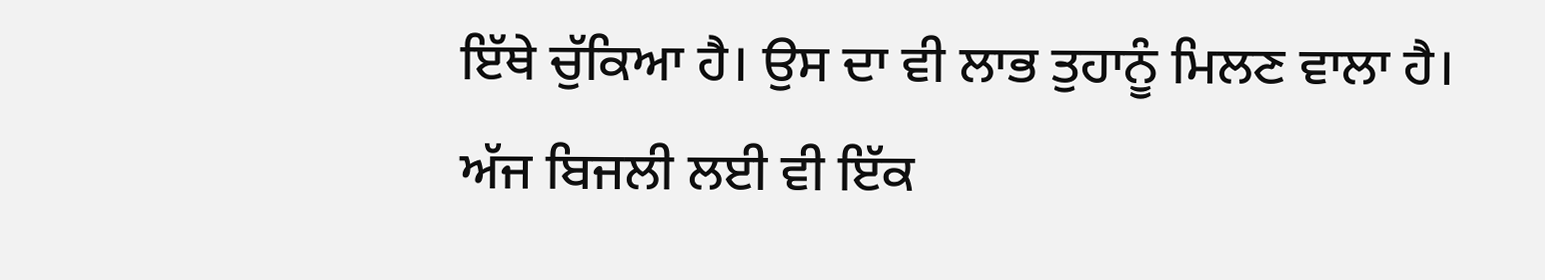ਇੱਥੇ ਚੁੱਕਿਆ ਹੈ। ਉਸ ਦਾ ਵੀ ਲਾਭ ਤੁਹਾਨੂੰ ਮਿਲਣ ਵਾਲਾ ਹੈ।
ਅੱਜ ਬਿਜਲੀ ਲਈ ਵੀ ਇੱਕ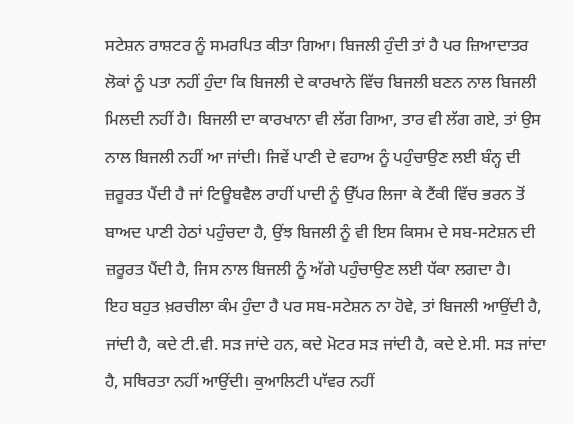ਸਟੇਸ਼ਨ ਰਾਸ਼ਟਰ ਨੂੰ ਸਮਰਪਿਤ ਕੀਤਾ ਗਿਆ। ਬਿਜਲੀ ਹੁੰਦੀ ਤਾਂ ਹੈ ਪਰ ਜ਼ਿਆਦਾਤਰ ਲੋਕਾਂ ਨੂੰ ਪਤਾ ਨਹੀਂ ਹੁੰਦਾ ਕਿ ਬਿਜਲੀ ਦੇ ਕਾਰਖਾਨੇ ਵਿੱਚ ਬਿਜਲੀ ਬਣਨ ਨਾਲ ਬਿਜਲੀ ਮਿਲਦੀ ਨਹੀਂ ਹੈ। ਬਿਜਲੀ ਦਾ ਕਾਰਖਾਨਾ ਵੀ ਲੱਗ ਗਿਆ, ਤਾਰ ਵੀ ਲੱਗ ਗਏ, ਤਾਂ ਉਸ ਨਾਲ ਬਿਜਲੀ ਨਹੀਂ ਆ ਜਾਂਦੀ। ਜਿਵੇਂ ਪਾਣੀ ਦੇ ਵਹਾਅ ਨੂੰ ਪਹੁੰਚਾਉਣ ਲਈ ਬੰਨ੍ਹ ਦੀ ਜ਼ਰੂਰਤ ਪੈਂਦੀ ਹੈ ਜਾਂ ਟਿਊਬਵੈਲ ਰਾਹੀਂ ਪਾਦੀ ਨੂੰ ਉੱਪਰ ਲਿਜਾ ਕੇ ਟੈਂਕੀ ਵਿੱਚ ਭਰਨ ਤੋਂ ਬਾਅਦ ਪਾਣੀ ਹੇਠਾਂ ਪਹੁੰਚਦਾ ਹੈ, ਉਂਝ ਬਿਜਲੀ ਨੂੰ ਵੀ ਇਸ ਕਿਸਮ ਦੇ ਸਬ-ਸਟੇਸ਼ਨ ਦੀ ਜ਼ਰੂਰਤ ਪੈਂਦੀ ਹੈ, ਜਿਸ ਨਾਲ ਬਿਜਲੀ ਨੂੰ ਅੱਗੇ ਪਹੁੰਚਾਉਣ ਲਈ ਧੱਕਾ ਲਗਦਾ ਹੈ।
ਇਹ ਬਹੁਤ ਖ਼ਰਚੀਲਾ ਕੰਮ ਹੁੰਦਾ ਹੈ ਪਰ ਸਬ-ਸਟੇਸ਼ਨ ਨਾ ਹੋਵੇ, ਤਾਂ ਬਿਜਲੀ ਆਉਂਦੀ ਹੈ, ਜਾਂਦੀ ਹੈ, ਕਦੇ ਟੀ.ਵੀ. ਸੜ ਜਾਂਦੇ ਹਨ, ਕਦੇ ਮੋਟਰ ਸੜ ਜਾਂਦੀ ਹੈ, ਕਦੇ ਏ.ਸੀ. ਸੜ ਜਾਂਦਾ ਹੈ, ਸਥਿਰਤਾ ਨਹੀਂ ਆਉਂਦੀ। ਕੁਆਲਿਟੀ ਪਾੱਵਰ ਨਹੀਂ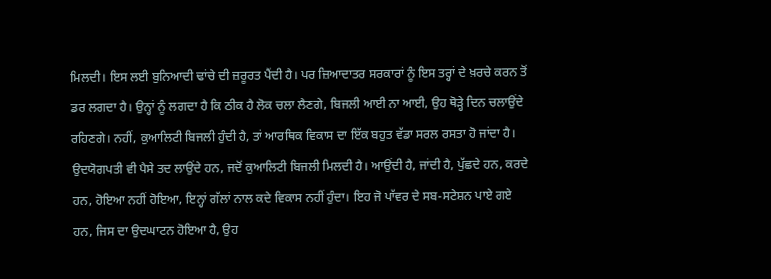ਮਿਲਦੀ। ਇਸ ਲਈ ਬੁਨਿਆਦੀ ਢਾਂਚੇ ਦੀ ਜ਼ਰੂਰਤ ਪੈਂਦੀ ਹੈ। ਪਰ ਜ਼ਿਆਦਾਤਰ ਸਰਕਾਰਾਂ ਨੂੰ ਇਸ ਤਰ੍ਹਾਂ ਦੇ ਖ਼ਰਚੇ ਕਰਨ ਤੋਂ ਡਰ ਲਗਦਾ ਹੈ। ਉਨ੍ਹਾਂ ਨੂੰ ਲਗਦਾ ਹੈ ਕਿ ਠੀਕ ਹੈ ਲੋਕ ਚਲਾ ਲੈਣਗੇ, ਬਿਜਲੀ ਆਈ ਨਾ ਆਈ, ਉਹ ਥੋੜ੍ਹੇ ਦਿਨ ਚਲਾਉਂਦੇ ਰਹਿਣਗੇ। ਨਹੀਂ, ਕੁਆਲਿਟੀ ਬਿਜਲੀ ਹੁੰਦੀ ਹੈ, ਤਾਂ ਆਰਥਿਕ ਵਿਕਾਸ ਦਾ ਇੱਕ ਬਹੁਤ ਵੱਡਾ ਸਰਲ ਰਸਤਾ ਹੋ ਜਾਂਦਾ ਹੈ। ਉਦਯੋਗਪਤੀ ਵੀ ਪੈਸੇ ਤਦ ਲਾਉਂਦੇ ਹਨ, ਜਦੋਂ ਕੁਆਲਿਟੀ ਬਿਜਲੀ ਮਿਲਦੀ ਹੈ। ਆਉਂਦੀ ਹੈ, ਜਾਂਦੀ ਹੈ, ਪੁੱਛਦੇ ਹਨ, ਕਰਦੇ ਹਨ, ਹੋਇਆ ਨਹੀਂ ਹੋਇਆ, ਇਨ੍ਹਾਂ ਗੱਲਾਂ ਨਾਲ ਕਦੇ ਵਿਕਾਸ ਨਹੀਂ ਹੁੰਦਾ। ਇਹ ਜੋ ਪਾੱਵਰ ਦੇ ਸਬ-ਸਟੇਸ਼ਨ ਪਾਏ ਗਏ ਹਨ, ਜਿਸ ਦਾ ਉਦਘਾਟਨ ਹੋਇਆ ਹੈ, ਉਹ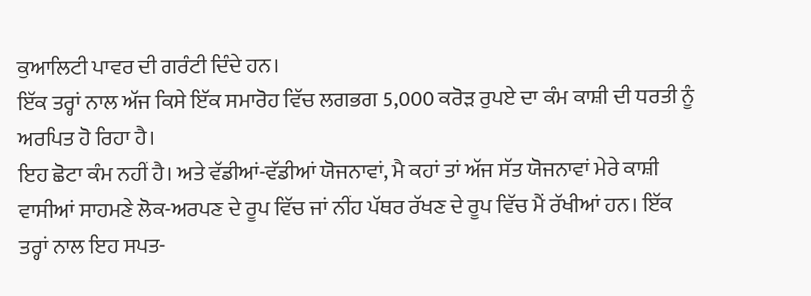ਕੁਆਲਿਟੀ ਪਾਵਰ ਦੀ ਗਰੰਟੀ ਦਿੰਦੇ ਹਨ।
ਇੱਕ ਤਰ੍ਹਾਂ ਨਾਲ ਅੱਜ ਕਿਸੇ ਇੱਕ ਸਮਾਰੋਹ ਵਿੱਚ ਲਗਭਗ 5,000 ਕਰੋੜ ਰੁਪਏ ਦਾ ਕੰਮ ਕਾਸ਼ੀ ਦੀ ਧਰਤੀ ਨੂੰ ਅਰਪਿਤ ਹੋ ਰਿਹਾ ਹੈ।
ਇਹ ਛੋਟਾ ਕੰਮ ਨਹੀਂ ਹੈ। ਅਤੇ ਵੱਡੀਆਂ-ਵੱਡੀਆਂ ਯੋਜਨਾਵਾਂ, ਮੈ ਕਹਾਂ ਤਾਂ ਅੱਜ ਸੱਤ ਯੋਜਨਾਵਾਂ ਮੇਰੇ ਕਾਸ਼ੀ ਵਾਸੀਆਂ ਸਾਹਮਣੇ ਲੋਕ-ਅਰਪਣ ਦੇ ਰੂਪ ਵਿੱਚ ਜਾਂ ਨੀਂਹ ਪੱਥਰ ਰੱਖਣ ਦੇ ਰੂਪ ਵਿੱਚ ਮੈਂ ਰੱਖੀਆਂ ਹਨ। ਇੱਕ ਤਰ੍ਹਾਂ ਨਾਲ ਇਹ ਸਪਤ-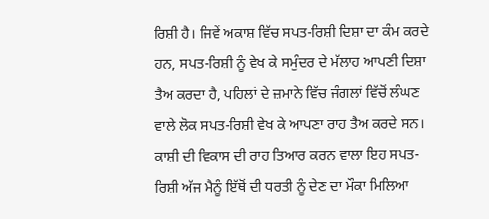ਰਿਸ਼ੀ ਹੈ। ਜਿਵੇਂ ਅਕਾਸ਼ ਵਿੱਚ ਸਪਤ-ਰਿਸ਼ੀ ਦਿਸ਼ਾ ਦਾ ਕੰਮ ਕਰਦੇ ਹਨ, ਸਪਤ-ਰਿਸ਼ੀ ਨੂੰ ਵੇਖ ਕੇ ਸਮੁੰਦਰ ਦੇ ਮੱਲਾਹ ਆਪਣੀ ਦਿਸ਼ਾ ਤੈਅ ਕਰਦਾ ਹੈ, ਪਹਿਲਾਂ ਦੇ ਜ਼ਮਾਨੇ ਵਿੱਚ ਜੰਗਲਾਂ ਵਿੱਚੋਂ ਲੰਘਣ ਵਾਲੇ ਲੋਕ ਸਪਤ-ਰਿਸ਼ੀ ਵੇਖ ਕੇ ਆਪਣਾ ਰਾਹ ਤੈਅ ਕਰਦੇ ਸਨ। ਕਾਸ਼ੀ ਦੀ ਵਿਕਾਸ ਦੀ ਰਾਹ ਤਿਆਰ ਕਰਨ ਵਾਲਾ ਇਹ ਸਪਤ-ਰਿਸ਼ੀ ਅੱਜ ਮੈਨੂੰ ਇੱਥੋਂ ਦੀ ਧਰਤੀ ਨੂੰ ਦੇਣ ਦਾ ਮੌਕਾ ਮਿਲਿਆ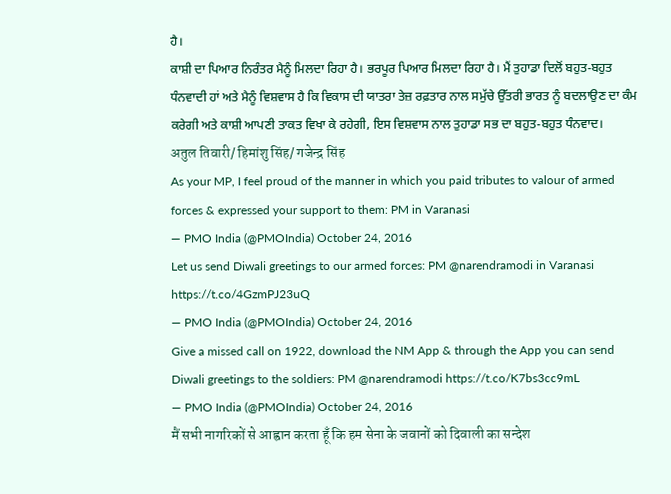ਹੈ।
ਕਾਸ਼ੀ ਦਾ ਪਿਆਰ ਨਿਰੰਤਰ ਮੈਨੂੰ ਮਿਲਦਾ ਰਿਹਾ ਹੈ। ਭਰਪੂਰ ਪਿਆਰ ਮਿਲਦਾ ਰਿਹਾ ਹੈ। ਮੈਂ ਤੁਹਾਡਾ ਦਿਲੋਂ ਬਹੁਤ-ਬਹੁਤ ਧੰਨਵਾਦੀ ਹਾਂ ਅਤੇ ਮੈਨੂੰ ਵਿਸ਼ਵਾਸ ਹੈ ਕਿ ਵਿਕਾਸ ਦੀ ਯਾਤਰਾ ਤੇਜ਼ ਰਫ਼ਤਾਰ ਨਾਲ ਸਮੁੱਚੇ ਉੱਤਰੀ ਭਾਰਤ ਨੂੰ ਬਦਲਾਉਣ ਦਾ ਕੰਮ ਕਰੇਗੀ ਅਤੇ ਕਾਸ਼ੀ ਆਪਣੀ ਤਾਕਤ ਵਿਖਾ ਕੇ ਰਹੇਗੀ, ਇਸ ਵਿਸ਼ਵਾਸ ਨਾਲ ਤੁਹਾਡਾ ਸਭ ਦਾ ਬਹੁਤ-ਬਹੁਤ ਧੰਨਵਾਦ।
अतुल तिवारी/ हिमांशु सिंह/ गजेन्द्र सिंह
As your MP, I feel proud of the manner in which you paid tributes to valour of armed forces & expressed your support to them: PM in Varanasi
— PMO India (@PMOIndia) October 24, 2016
Let us send Diwali greetings to our armed forces: PM @narendramodi in Varanasi https://t.co/4GzmPJ23uQ
— PMO India (@PMOIndia) October 24, 2016
Give a missed call on 1922, download the NM App & through the App you can send Diwali greetings to the soldiers: PM @narendramodi https://t.co/K7bs3cc9mL
— PMO India (@PMOIndia) October 24, 2016
मैं सभी नागरिकों से आह्वान करता हूँ कि हम सेना के जवानों को दिवाली का सन्देश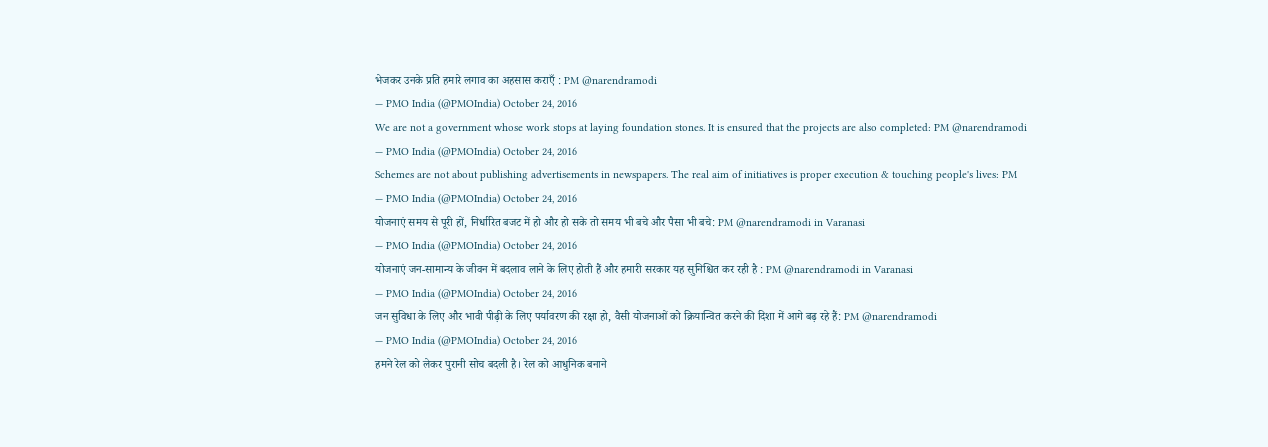भेजकर उनके प्रति हमारे लगाव का अहसास कराएँ : PM @narendramodi
— PMO India (@PMOIndia) October 24, 2016
We are not a government whose work stops at laying foundation stones. It is ensured that the projects are also completed: PM @narendramodi
— PMO India (@PMOIndia) October 24, 2016
Schemes are not about publishing advertisements in newspapers. The real aim of initiatives is proper execution & touching people's lives: PM
— PMO India (@PMOIndia) October 24, 2016
योजनाएं समय से पूरी हों, निर्धारित बजट में हो और हो सके तो समय भी बचे और पैसा भी बचे: PM @narendramodi in Varanasi
— PMO India (@PMOIndia) October 24, 2016
योजनाएं जन-सामान्य के जीवन में बदलाव लाने के लिए होती हैं और हमारी सरकार यह सुनिश्चित कर रही है : PM @narendramodi in Varanasi
— PMO India (@PMOIndia) October 24, 2016
जन सुविधा के लिए और भावी पीढ़ी के लिए पर्यावरण की रक्षा हो, वैसी योजनाओं को क्रियान्वित करने की दिशा में आगे बढ़ रहे हैं: PM @narendramodi
— PMO India (@PMOIndia) October 24, 2016
हमने रेल को लेकर पुरानी सोच बदली है। रेल को आधुनिक बनाने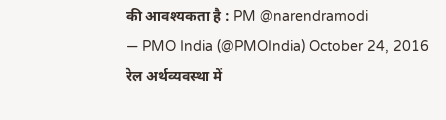की आवश्यकता है : PM @narendramodi
— PMO India (@PMOIndia) October 24, 2016
रेल अर्थव्यवस्था में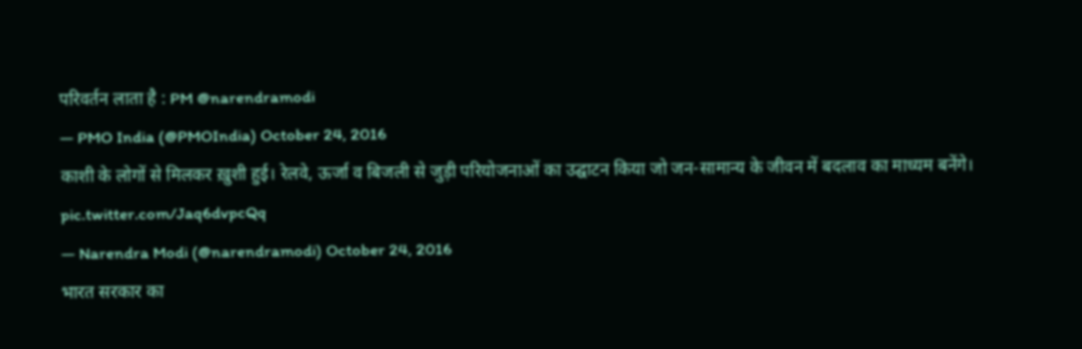परिवर्तन लाता है : PM @narendramodi
— PMO India (@PMOIndia) October 24, 2016
काशी के लोगों से मिलकर ख़ुशी हुई। रेलवे, ऊर्जा व बिजली से जुड़ी परियोजनाओं का उद्घाटन किया जो जन-सामान्य के जीवन में बदलाव का माध्यम बनेंगे। pic.twitter.com/Jaq6dvpcQq
— Narendra Modi (@narendramodi) October 24, 2016
भारत सरकार का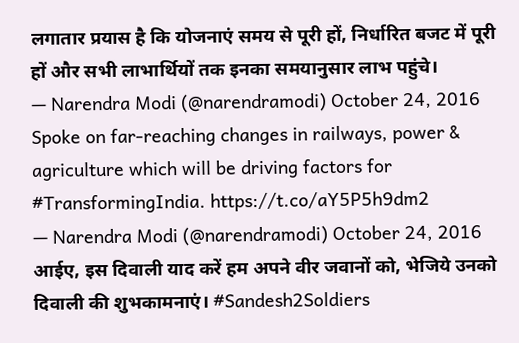लगातार प्रयास है कि योजनाएं समय से पूरी हों, निर्धारित बजट में पूरी हों और सभी लाभार्थियों तक इनका समयानुसार लाभ पहुंचे।
— Narendra Modi (@narendramodi) October 24, 2016
Spoke on far-reaching changes in railways, power & agriculture which will be driving factors for #TransformingIndia. https://t.co/aY5P5h9dm2
— Narendra Modi (@narendramodi) October 24, 2016
आईए, इस दिवाली याद करें हम अपने वीर जवानों को, भेजिये उनको दिवाली की शुभकामनाएं। #Sandesh2Soldiers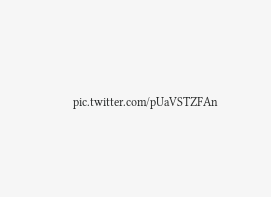pic.twitter.com/pUaVSTZFAn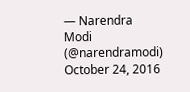— Narendra Modi (@narendramodi) October 24, 2016